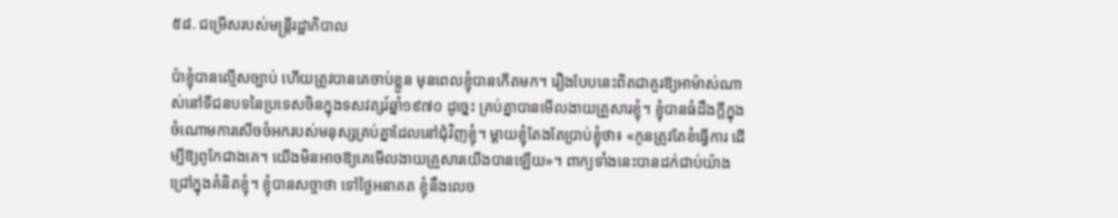៥៨. ជម្រើសរបស់មន្ត្រីរដ្ឋាភិបាល

ប៉ាខ្ញុំបានល្មើសច្បាប់ ហើយត្រូវបានគេចាប់ខ្លួន មុនពេលខ្ញុំបានកើតមក។ រឿងបែបនេះពិតជាគួរឱ្យអាម៉ាស់ណាស់នៅទីជនបទនៃប្រទេសចិនក្នុងទសវត្សរ៍ឆ្នាំ១៩៧០ ដូច្នេះ គ្រប់គ្នាបានមើលងាយគ្រួសារខ្ញុំ។ ខ្ញុំបានធំដឹងក្ដីក្នុងចំណោមការសើចចំអករបស់មនុស្សគ្រប់គ្នាដែលនៅជុំវិញខ្ញុំ។ ម្ដាយខ្ញុំតែងតែប្រាប់ខ្ញុំថា៖ «កូនត្រូវតែខំធ្វើការ ដើម្បីឱ្យពូកែជាងគេ។ យើងមិនអាចឱ្យគេមើលងាយគ្រួសារយើងបានឡើយ»។ ពាក្យទាំងនេះបានដក់ជាប់យ៉ាងជ្រៅក្នុងគំនិតខ្ញុំ។ ខ្ញុំបានសច្ចាថា ទៅថ្ងៃអនាគត ខ្ញុំនឹងលេច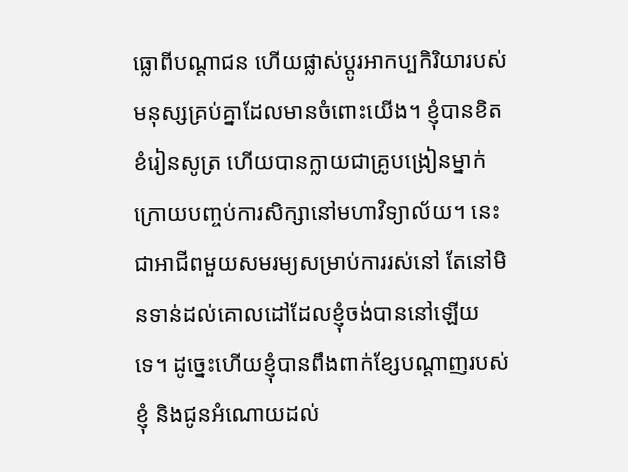ធ្លោពីបណ្ដាជន ហើយផ្លាស់ប្ដូរអាកប្បកិរិយារបស់មនុស្សគ្រប់គ្នាដែលមានចំពោះយើង។ ខ្ញុំបានខិតខំរៀនសូត្រ ហើយបានក្លាយជាគ្រូបង្រៀនម្នាក់ ក្រោយបញ្ចប់ការសិក្សានៅមហាវិទ្យាល័យ។ នេះជាអាជីពមួយសមរម្យសម្រាប់ការរស់នៅ តែនៅមិនទាន់ដល់គោលដៅដែលខ្ញុំចង់បាននៅឡើយទេ។ ដូច្នេះហើយខ្ញុំបានពឹងពាក់ខ្សែបណ្ដាញរបស់ខ្ញុំ និងជូនអំណោយដល់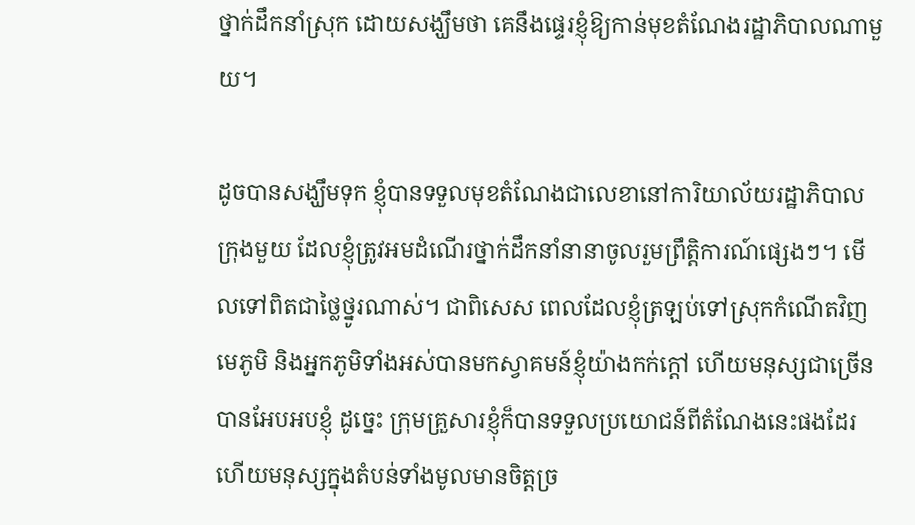ថ្នាក់ដឹកនាំស្រុក ដោយសង្ឃឹមថា គេនឹងផ្ទេរខ្ញុំឱ្យកាន់មុខតំណែងរដ្ឋាភិបាលណាមួយ។

ដូចបានសង្ឃឹមទុក ខ្ញុំបានទទួលមុខតំណែងជាលេខានៅការិយាល័យរដ្ឋាភិបាលក្រុងមួយ ដែលខ្ញុំត្រូវអមដំណើរថ្នាក់ដឹកនាំនានាចូលរួមព្រឹត្តិការណ៍ផ្សេងៗ។ មើលទៅពិតជាថ្លៃថ្នូរណាស់។ ជាពិសេស ពេលដែលខ្ញុំត្រឡប់ទៅស្រុកកំណើតវិញ មេភូមិ និងអ្នកភូមិទាំងអស់បានមកស្វាគមន៍ខ្ញុំយ៉ាងកក់ក្ដៅ ហើយមនុស្សជាច្រើនបានអែបអបខ្ញុំ ដូច្នេះ ក្រុមគ្រួសារខ្ញុំក៏បានទទួលប្រយោជន៍ពីតំណែងនេះផងដែរ ហើយមនុស្សក្នុងតំបន់ទាំងមូលមានចិត្តច្រ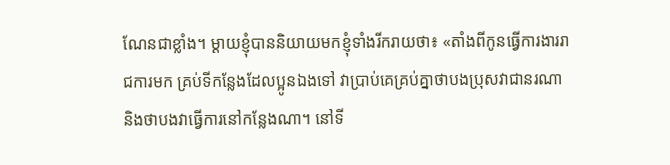ណែនជាខ្លាំង។ ម្ដាយខ្ញុំបាននិយាយមកខ្ញុំទាំងរីករាយថា៖ «តាំងពីកូនធ្វើការងាររាជការមក គ្រប់ទីកន្លែងដែលប្អូនឯងទៅ វាប្រាប់គេគ្រប់គ្នាថាបងប្រុសវាជានរណា និងថាបងវាធ្វើការនៅកន្លែងណា។ នៅទី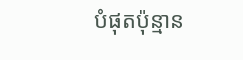បំផុតប៉ុន្មាន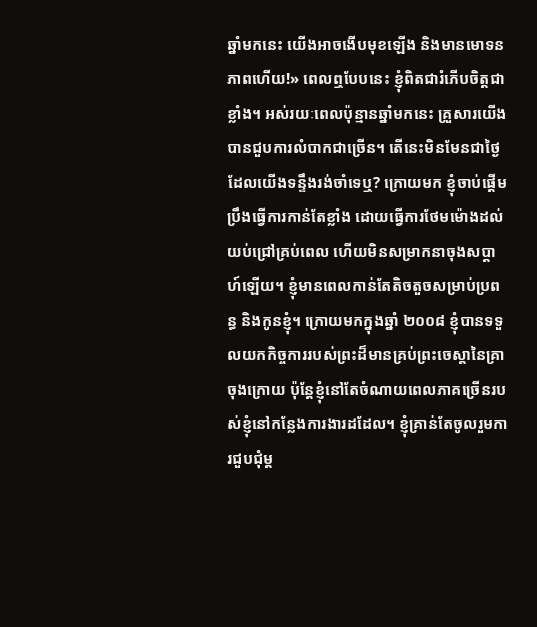ឆ្នាំមកនេះ យើងអាចងើបមុខឡើង និងមានមោទនភាពហើយ!» ពេលឮបែបនេះ ខ្ញុំពិតជារំភើបចិត្តជាខ្លាំង។ អស់រយៈពេលប៉ុន្មានឆ្នាំមកនេះ គ្រួសារយើងបានជួបការលំបាកជាច្រើន។ តើនេះមិនមែនជាថ្ងៃដែលយើងទន្ទឹងរង់ចាំទេឬ? ក្រោយមក ខ្ញុំចាប់ផ្ដើមប្រឹងធ្វើការកាន់តែខ្លាំង ដោយធ្វើការថែមម៉ោងដល់យប់ជ្រៅគ្រប់ពេល ហើយមិនសម្រាកនាចុងសប្ដាហ៍ឡើយ។ ខ្ញុំមានពេលកាន់តែតិចតួចសម្រាប់ប្រពន្ធ និងកូនខ្ញុំ។ ក្រោយមកក្នុងឆ្នាំ ២០០៨ ខ្ញុំបានទទួលយកកិច្ចការរបស់ព្រះដ៏មានគ្រប់ព្រះចេស្តានៃគ្រាចុងក្រោយ ប៉ុន្តែខ្ញុំនៅតែចំណាយពេលភាគច្រើនរបស់ខ្ញុំនៅកន្លែងការងារដដែល។ ខ្ញុំគ្រាន់តែចូលរួមការជួបជុំម្ដ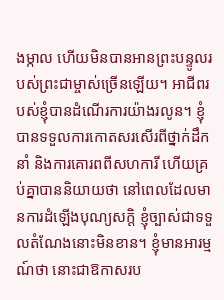ងម្កាល ហើយមិនបានអានព្រះបន្ទូលរបស់ព្រះជាម្ចាស់ច្រើនឡើយ។ អាជីពរបស់ខ្ញុំបានដំណើរការយ៉ាងរលូន។ ខ្ញុំបានទទួលការកោតសរសើរពីថ្នាក់ដឹកនាំ និងការគោរពពីសហការី ហើយគ្រប់គ្នាបាននិយាយថា នៅពេលដែលមានការដំឡើងបុណ្យសក្ដិ ខ្ញុំច្បាស់ជាទទួលតំណែងនោះមិនខាន។ ខ្ញុំមានអារម្មណ៍ថា នោះជាឱកាសរប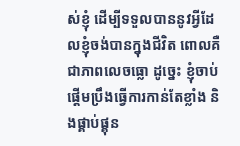ស់ខ្ញុំ ដើម្បីទទួលបាននូវអ្វីដែលខ្ញុំចង់បានក្នុងជីវិត ពោលគឺជាភាពលេចធ្លោ ដូច្នេះ ខ្ញុំចាប់ផ្ដើមប្រឹងធ្វើការកាន់តែខ្លាំង និងផ្គាប់ផ្គុន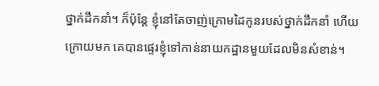ថ្នាក់ដឹកនាំ។ ក៏ប៉ុន្តែ ខ្ញុំនៅតែចាញ់ក្រោមដៃកូនរបស់ថ្នាក់ដឹកនាំ ហើយក្រោយមក គេបានផ្ទេរខ្ញុំទៅកាន់នាយកដ្ឋានមួយដែលមិនសំខាន់។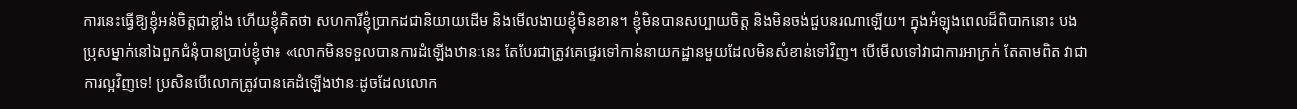ការនេះធ្វើឱ្យខ្ញុំអន់ចិត្តជាខ្លាំង ហើយខ្ញុំគិតថា សហការីខ្ញុំប្រាកដជានិយាយដើម និងមើលងាយខ្ញុំមិនខាន។ ខ្ញុំមិនបានសប្បាយចិត្ត និងមិនចង់ជួបនរណាឡើយ។ ក្នុងអំឡុងពេលដ៏ពិបាកនោះ បងប្រុសម្នាក់នៅឯពួកជំនុំបានប្រាប់ខ្ញុំថា៖ «លោកមិនទទួលបានការដំឡើងឋានៈនេះ តែបែរជាត្រូវគេផ្ទេរទៅកាន់នាយកដ្ឋានមួយដែលមិនសំខាន់ទៅវិញ។ បើមើលទៅវាជាការអាក្រក់ តែតាមពិត វាជាការល្អវិញទេ! ប្រសិនបើលោកត្រូវបានគេដំឡើងឋានៈដូចដែលលោក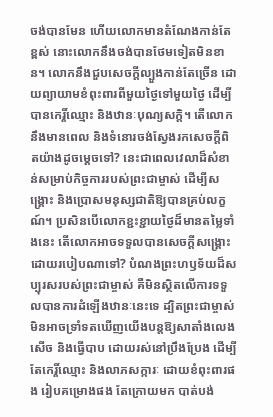ចង់បានមែន ហើយលោកមានតំណែងកាន់តែខ្ពស់ នោះលោកនឹងចង់បានថែមទៀតមិនខាន។ លោកនឹងជួបសេចក្តីល្បួងកាន់តែច្រើន ដោយព្យាយាមខំពុះពារពីមួយថ្ងៃទៅមួយថ្ងៃ ដើម្បីបានកេរ្តិ៍ឈ្មោះ និងឋានៈបុណ្យសក្ដិ។ តើលោកនឹងមានពេល និងទំនោរចង់ស្វែងរកសេចក្តីពិតយ៉ាងដូចម្ដេចទៅ? នេះជាពេលវេលាដ៏សំខាន់សម្រាប់កិច្ចការរបស់ព្រះជាម្ចាស់ ដើម្បីសង្រ្គោះ និងប្រោសមនុស្សជាតិឱ្យបានគ្រប់លក្ខណ៍។ ប្រសិនបើលោកខ្ជះខ្ជាយថ្ងៃដ៏មានតម្លៃទាំងនេះ តើលោកអាចទទួលបានសេចក្តីសង្រ្គោះដោយរបៀបណាទៅ? បំណងព្រះហឫទ័យដ៏សប្បុរសរបស់ព្រះជាម្ចាស់ គឺមិនស្ថិតលើការទទួលបានការដំឡើងឋានៈនេះទេ ដ្បិតព្រះជាម្ចាស់មិនអាចទ្រាំទតឃើញយើងបន្តឱ្យសាតាំងលេងសើច និងធ្វើបាប ដោយរស់នៅប្រឹងប្រែង ដើម្បីតែកេរ្តិ៍ឈ្មោះ និងលាភសក្ការៈ ដោយខំពុះពារផង រៀបគម្រោងផង តែក្រោយមក បាត់បង់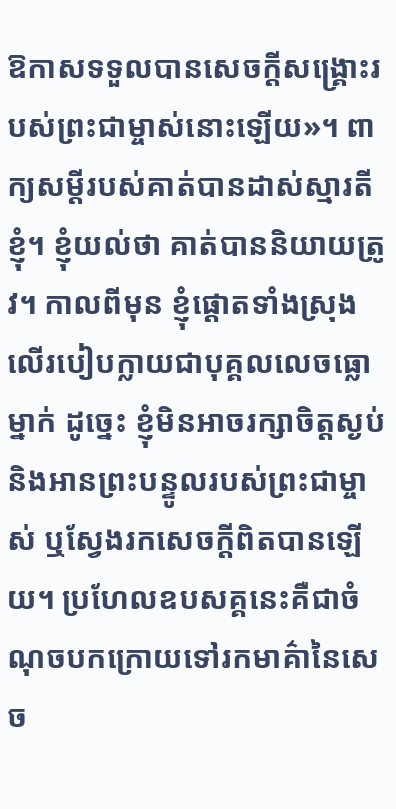ឱកាសទទួលបានសេចក្តីសង្រ្គោះរបស់ព្រះជាម្ចាស់នោះឡើយ»។ ពាក្យសម្តីរបស់គាត់បានដាស់ស្មារតីខ្ញុំ។ ខ្ញុំយល់ថា គាត់បាននិយាយត្រូវ។ កាលពីមុន ខ្ញុំផ្តោតទាំងស្រុងលើរបៀបក្លាយជាបុគ្គលលេចធ្លោម្នាក់ ដូច្នេះ ខ្ញុំមិនអាចរក្សាចិត្តស្ងប់ និងអានព្រះបន្ទូលរបស់ព្រះជាម្ចាស់ ឬស្វែងរកសេចក្តីពិតបានឡើយ។ ប្រហែលឧបសគ្គនេះគឺជាចំណុចបកក្រោយទៅរកមាគ៌ានៃសេច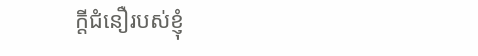ក្តីជំនឿរបស់ខ្ញុំ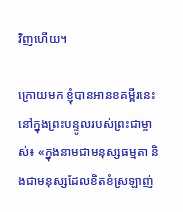វិញហើយ។

ក្រោយមក ខ្ញុំបានអានខគម្ពីរនេះនៅក្នុងព្រះបន្ទូលរបស់ព្រះជាម្ចាស់៖ «ក្នុងនាមជាមនុស្សធម្មតា និងជាមនុស្សដែលខិតខំស្រឡាញ់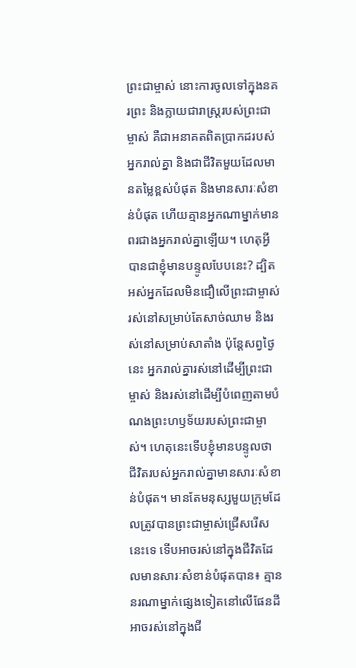ព្រះជាម្ចាស់ នោះការចូលទៅក្នុងនគរព្រះ និងក្លាយជារាស្ដ្ររបស់ព្រះជាម្ចាស់ គឺជាអនាគតពិតប្រាកដរបស់អ្នករាល់គ្នា និងជាជីវិតមួយដែលមានតម្លៃខ្ពស់បំផុត និងមានសារៈសំខាន់បំផុត ហើយគ្មានអ្នកណាម្នាក់មានពរជាងអ្នករាល់គ្នាឡើយ។ ហេតុអ្វីបានជាខ្ញុំមានបន្ទូលបែបនេះ? ដ្បិតអស់អ្នកដែលមិនជឿលើព្រះជាម្ចាស់រស់នៅសម្រាប់តែសាច់ឈាម និងរស់នៅសម្រាប់សាតាំង ប៉ុន្តែសព្វថ្ងៃនេះ អ្នករាល់គ្នារស់នៅដើម្បីព្រះជាម្ចាស់ និងរស់នៅដើម្បីបំពេញតាមបំណងព្រះហឫទ័យរបស់ព្រះជាម្ចាស់។ ហេតុនេះទើបខ្ញុំមានបន្ទូលថា ជីវិតរបស់អ្នករាល់គ្នាមានសារៈសំខាន់បំផុត។ មានតែមនុស្សមួយក្រុមដែលត្រូវបានព្រះជាម្ចាស់ជ្រើសរើសនេះទេ ទើបអាចរស់នៅក្នុងជីវិតដែលមានសារៈសំខាន់បំផុតបាន៖ គ្មាននរណាម្នាក់ផ្សេងទៀតនៅលើផែនដី អាចរស់នៅក្នុងជី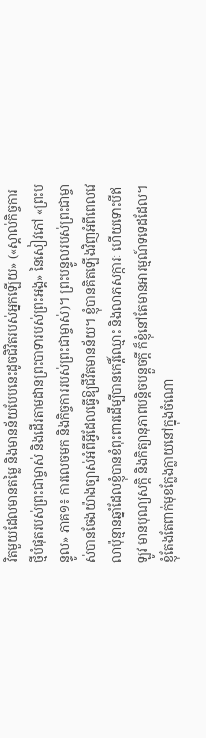វិតមួយដែលមានតម្លៃ និងមានន័យបែបនេះដូចជិវិតរបស់អ្នកឡើយ» («ស្គាល់កិច្ចការថ្មីបំផុតរបស់ព្រះជាម្ចាស់ និងដើរតាមដានព្រះបាទារបស់ព្រះអង្គ» នៃសៀវភៅ «ព្រះបន្ទូល» ភាគ១៖ ការលេចមក និងកិច្ចការរបស់ព្រះជាម្ចាស់)។ ព្រះបន្ទូលរបស់ព្រះជាម្ចាស់បានចែងយ៉ាងច្បាស់អំពីអ្វីដែលធ្វើឱ្យជីវិតមានន័យ។ ខ្ញុំបានគិតឡើងវិញអំពីពេលវេលាប៉ុន្មានឆ្នាំដែលខ្ញុំបានខំពុះពារដើម្បីបានកេរ្តិ៍ឈ្មោះ និងលាភសក្ការៈ ហើយទោះបីឥឡូវ មានបុណ្យសក្ដិ និងកិត្យានុភាពបន្ដិចបន្ដួចក្ដី ក៏ខ្ញុំនៅតែមានអារម្មណ៍ទទេដដែល។ ខ្ញុំតែងតែពាក់មុខក្លែងក្លាយនៅក្នុងចំណោ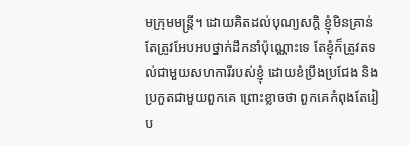មក្រុមមន្ត្រី។ ដោយគិតដល់បុណ្យសក្ដិ ខ្ញុំមិនគ្រាន់តែត្រូវអែបអបថ្នាក់ដឹកនាំប៉ុណ្ណោះទេ តែខ្ញុំក៏ត្រូវតទល់ជាមួយសហការីរបស់ខ្ញុំ ដោយខំប្រឹងប្រជែង និងប្រកួតជាមួយពួកគេ ព្រោះខ្លាចថា ពួកគេកំពុងតែរៀប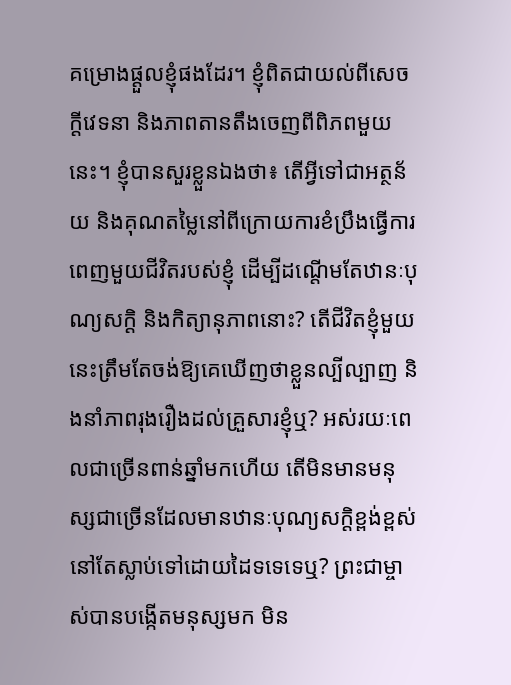គម្រោងផ្ដួលខ្ញុំផងដែរ។ ខ្ញុំពិតជាយល់ពីសេចក្តីវេទនា និងភាពតានតឹងចេញពីពិភពមួយនេះ។ ខ្ញុំបានសួរខ្លួនឯងថា៖ តើអ្វីទៅជាអត្ថន័យ និងគុណតម្លៃនៅពីក្រោយការខំប្រឹងធ្វើការពេញមួយជីវិតរបស់ខ្ញុំ ដើម្បីដណ្តើមតែឋានៈបុណ្យសក្ដិ និងកិត្យានុភាពនោះ? តើជីវិតខ្ញុំមួយនេះត្រឹមតែចង់ឱ្យគេឃើញថាខ្លួនល្បីល្បាញ និងនាំភាពរុងរឿងដល់គ្រួសារខ្ញុំឬ? អស់រយៈពេលជាច្រើនពាន់ឆ្នាំមកហើយ តើមិនមានមនុស្សជាច្រើនដែលមានឋានៈបុណ្យសក្ដិខ្ពង់ខ្ពស់ នៅតែស្លាប់ទៅដោយដៃទទេទេឬ? ព្រះជាម្ចាស់បានបង្កើតមនុស្សមក មិន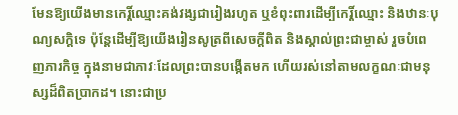មែនឱ្យយើងមានកេរ្តិ៍ឈ្មោះគង់វង្សជារៀងរហូត ឬខំពុះពារដើម្បីកេរ្តិ៍ឈ្មោះ និងឋានៈបុណ្យសក្ដិទេ ប៉ុន្តែដើម្បីឱ្យយើងរៀនសូត្រពីសេចក្តីពិត និងស្គាល់ព្រះជាម្ចាស់ រួចបំពេញភារកិច្ច ក្នុងនាមជាភាវៈដែលព្រះបានបង្កើតមក ហើយរស់នៅតាមលក្ខណៈជាមនុស្សដ៏ពិតប្រាកដ។ នោះជាប្រ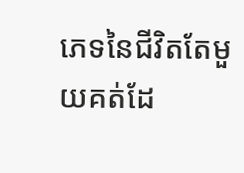ភេទនៃជីវិតតែមួយគត់ដែ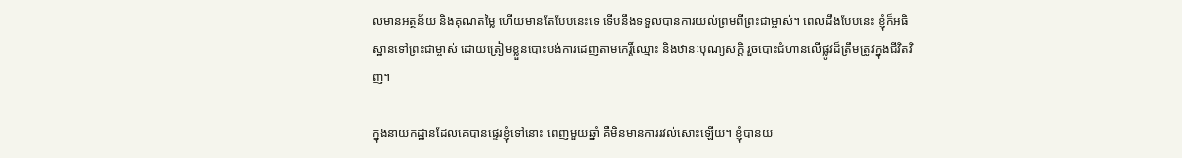លមានអត្ថន័យ និងគុណតម្លៃ ហើយមានតែបែបនេះទេ ទើបនឹងទទួលបានការយល់ព្រមពីព្រះជាម្ចាស់។ ពេលដឹងបែបនេះ ខ្ញុំក៏អធិស្ឋានទៅព្រះជាម្ចាស់ ដោយត្រៀមខ្លួនបោះបង់ការដេញតាមកេរ្តិ៍ឈ្មោះ និងឋានៈបុណ្យសក្ដិ រួចបោះជំហានលើផ្លូវដ៏ត្រឹមត្រូវក្នុងជីវិតវិញ។

ក្នុងនាយកដ្ឋានដែលគេបានផ្ទេរខ្ញុំទៅនោះ ពេញមួយឆ្នាំ គឺមិនមានការរវល់សោះឡើយ។ ខ្ញុំបានយ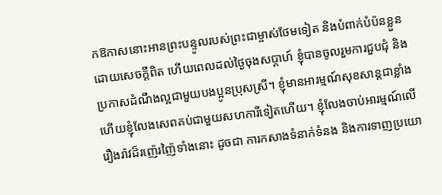កឱកាសនោះអានព្រះបន្ទូលរបស់ព្រះជាម្ចាស់ថែមទៀត និងបំពាក់បំប៉នខ្លួនដោយសេចក្តីពិត ហើយពេលដល់ថ្ងៃចុងសប្ដាហ៍ ខ្ញុំបានចូលរួមការជួបជុំ និងប្រកាសដំណឹងល្អជាមួយបងប្អូនប្រុសស្រី។ ខ្ញុំមានអារម្មណ៍សុខសាន្តជាខ្លាំង ហើយខ្ញុំលែងសេពគប់ជាមួយសហការីទៀតហើយ។ ខ្ញុំលែងចាប់អារម្មណ៍លើរឿងរ៉ាវដ៏រញ៉េរញ៉ៃទាំងនោះ ដូចជា ការកសាងទំនាក់ទំនង និងការទាញប្រយោ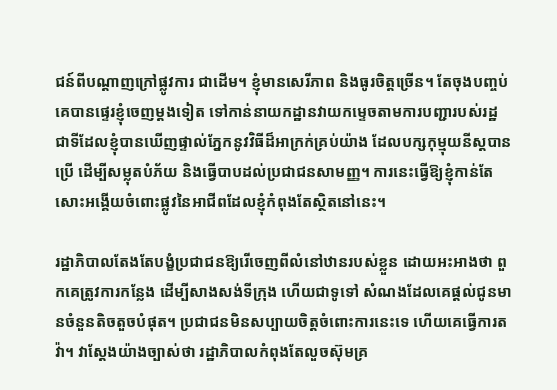ជន៍ពីបណ្ដាញក្រៅផ្លូវការ ជាដើម។ ខ្ញុំមានសេរីភាព និងធូរចិត្តច្រើន។ តែចុងបញ្ចប់ គេបានផ្ទេរខ្ញុំចេញម្ដងទៀត ទៅកាន់នាយកដ្ឋានវាយកម្ទេចតាមការបញ្ជារបស់រដ្ឋ ជាទីដែលខ្ញុំបានឃើញផ្ទាល់ភ្នែកនូវវិធីដ៏អាក្រក់គ្រប់យ៉ាង ដែលបក្សកុម្មុយនីស្តបានប្រើ ដើម្បីសម្លុតបំភ័យ និងធ្វើបាបដល់ប្រជាជនសាមញ្ញ។ ការនេះធ្វើឱ្យខ្ញុំកាន់តែសោះអង្គើយចំពោះផ្លូវនៃអាជីពដែលខ្ញុំកំពុងតែស្ថិតនៅនេះ។

រដ្ឋាភិបាលតែងតែបង្ខំប្រជាជនឱ្យរើចេញពីលំនៅឋានរបស់ខ្លួន ដោយអះអាងថា ពួកគេត្រូវការកន្លែង ដើម្បីសាងសង់ទីក្រុង ហើយជាទូទៅ សំណងដែលគេផ្ដល់ជូនមានចំនួនតិចតួចបំផុត។ ប្រជាជនមិនសប្បាយចិត្តចំពោះការនេះទេ ហើយគេធ្វើការតវ៉ា។ វាស្ដែងយ៉ាងច្បាស់ថា រដ្ឋាភិបាលកំពុងតែលួចស៊ុមគ្រ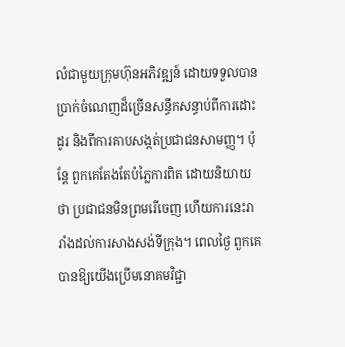លំជាមួយក្រុមហ៊ុនអភិវឌ្ឍន៍ ដោយទទួលបានប្រាក់ចំណេញដ៏ច្រើនសន្ធឹកសន្ធាប់ពីការដោះដូរ និងពីការគាបសង្កត់ប្រជាជនសាមញ្ញ។ ប៉ុន្តែ ពួកគេតែងតែបំភ្លៃការពិត ដោយនិយាយថា ប្រជាជនមិនព្រមរើចេញ ហើយការនេះរារាំងដល់ការសាងសង់ទីក្រុង។ ពេលថ្ងៃ ពួកគេបានឱ្យយើងប្រើមនោគមវិជ្ជា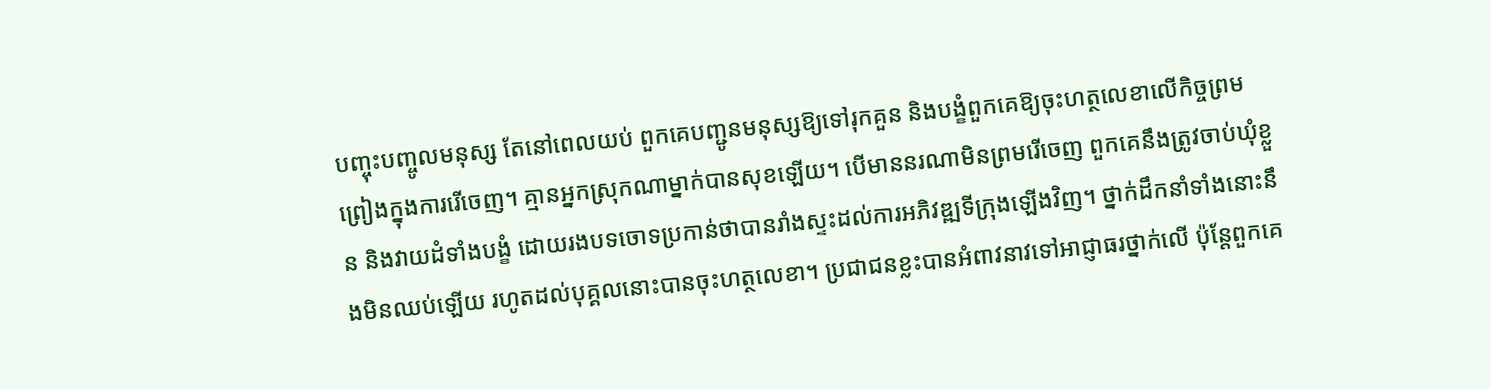បញ្ចុះបញ្ចូលមនុស្ស តែនៅពេលយប់ ពួកគេបញ្ជូនមនុស្សឱ្យទៅរុកគួន និងបង្ខំពួកគេឱ្យចុះហត្ថលេខាលើកិច្ចព្រមព្រៀងក្នុងការរើចេញ។ គ្មានអ្នកស្រុកណាម្នាក់បានសុខឡើយ។ បើមាននរណាមិនព្រមរើចេញ ពួកគេនឹងត្រូវចាប់ឃុំខ្លួន និងវាយដំទាំងបង្ខំ ដោយរងបទចោទប្រកាន់ថាបានរាំងស្ទះដល់ការអភិវឌ្ឍទីក្រុងឡើងវិញ។ ថ្នាក់ដឹកនាំទាំងនោះនឹងមិនឈប់ឡើយ រហូតដល់បុគ្គលនោះបានចុះហត្ថលេខា។ ប្រជាជនខ្លះបានអំពាវនាវទៅអាជ្ញាធរថ្នាក់លើ ប៉ុន្តែពួកគេ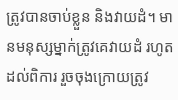ត្រូវបានចាប់ខ្លួន និងវាយដំ។ មានមនុស្សម្នាក់ត្រូវគេវាយដំ រហូតដល់ពិការ រួចចុងក្រោយត្រូវ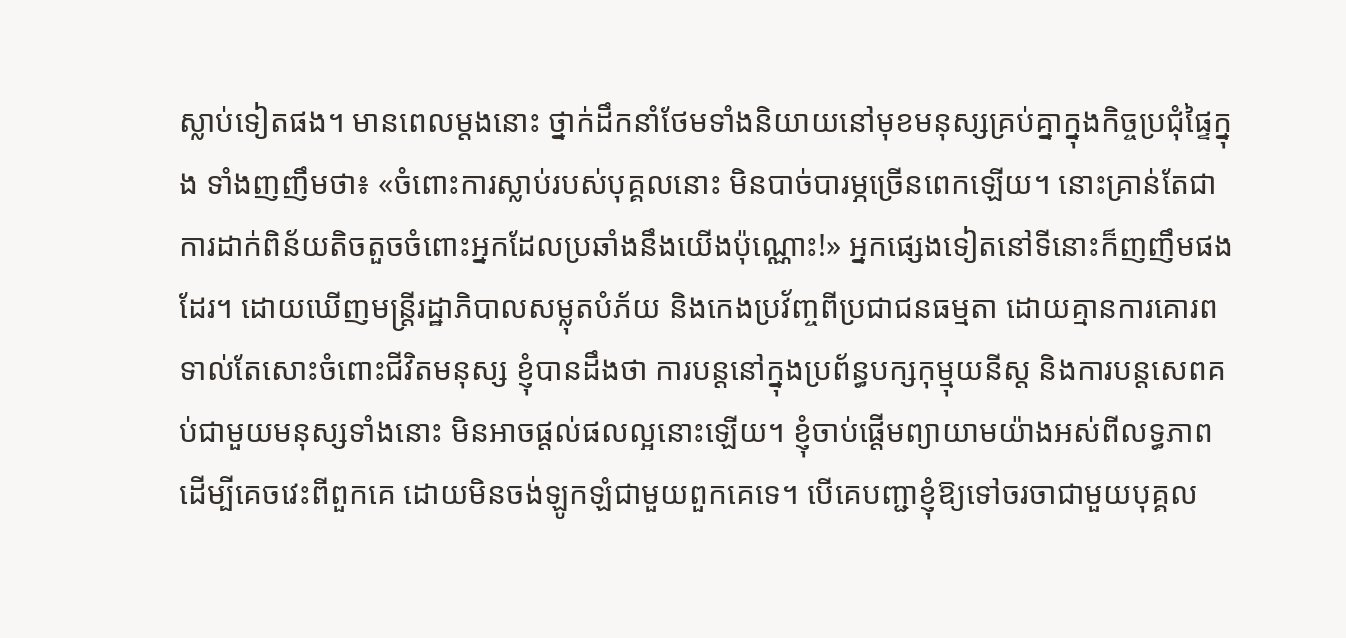ស្លាប់ទៀតផង។ មានពេលម្ដងនោះ ថ្នាក់ដឹកនាំថែមទាំងនិយាយនៅមុខមនុស្សគ្រប់គ្នាក្នុងកិច្ចប្រជុំផ្ទៃក្នុង ទាំងញញឹមថា៖ «ចំពោះការស្លាប់របស់បុគ្គលនោះ មិនបាច់បារម្ភច្រើនពេកឡើយ។ នោះគ្រាន់តែជាការដាក់ពិន័យតិចតួចចំពោះអ្នកដែលប្រឆាំងនឹងយើងប៉ុណ្ណោះ!» អ្នកផ្សេងទៀតនៅទីនោះក៏ញញឹមផងដែរ។ ដោយឃើញមន្ត្រីរដ្ឋាភិបាលសម្លុតបំភ័យ និងកេងប្រវ័ញ្ចពីប្រជាជនធម្មតា ដោយគ្មានការគោរពទាល់តែសោះចំពោះជីវិតមនុស្ស ខ្ញុំបានដឹងថា ការបន្ដនៅក្នុងប្រព័ន្ធបក្សកុម្មុយនីស្ត និងការបន្តសេពគប់ជាមួយមនុស្សទាំងនោះ មិនអាចផ្ដល់ផលល្អនោះឡើយ។ ខ្ញុំចាប់ផ្ដើមព្យាយាមយ៉ាងអស់ពីលទ្ធភាព ដើម្បីគេចវេះពីពួកគេ ដោយមិនចង់ឡូកឡំជាមួយពួកគេទេ។ បើគេបញ្ជាខ្ញុំឱ្យទៅចរចាជាមួយបុគ្គល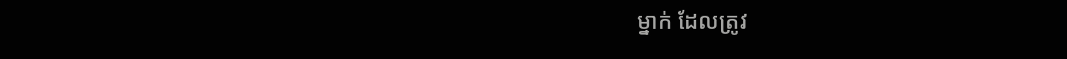ម្នាក់ ដែលត្រូវ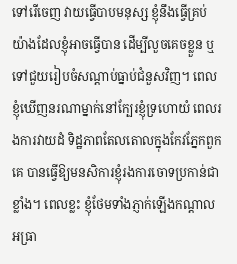ទៅរើចេញ វាយធ្វើបាបមនុស្ស ខ្ញុំនឹងធ្វើគ្រប់យ៉ាងដែលខ្ញុំអាចធ្វើបាន ដើម្បីលួចគេចខ្លួន ឬទៅជួយរៀបចំសណ្ដាប់ធ្នាប់ជំនួសវិញ។ ពេលខ្ញុំឃើញនរណាម្នាក់នៅក្បែរខ្ញុំទ្រហោយំ ពេលរងការវាយដំ ទិដ្ឋភាពតែលតោលក្នុងកែវភ្នែកពួកគេ បានធ្វើឱ្យមនសិការខ្ញុំរងការចោទប្រកាន់ជាខ្លាំង។ ពេលខ្លះ ខ្ញុំថែមទាំងភ្ញាក់ឡើងកណ្ដាលអធ្រា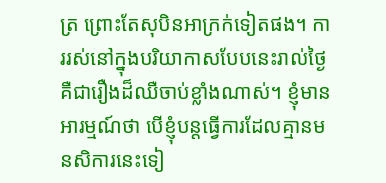ត្រ ព្រោះតែសុបិនអាក្រក់ទៀតផង។ ការរស់នៅក្នុងបរិយាកាសបែបនេះរាល់ថ្ងៃ គឺជារឿងដ៏ឈឺចាប់ខ្លាំងណាស់។ ខ្ញុំមានអារម្មណ៍ថា បើខ្ញុំបន្តធ្វើការដែលគ្មានមនសិការនេះទៀ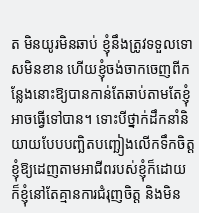ត មិនយូរមិនឆាប់ ខ្ញុំនឹងត្រូវទទួលទោសមិនខាន ហើយខ្ញុំចង់ចាកចេញពីកន្លែងនោះឱ្យបានកាន់តែឆាប់តាមតែខ្ញុំអាចធ្វើទៅបាន។ ទោះបីថ្នាក់ដឹកនាំនិយាយបែបបញ្ឆិតបញ្ឆៀងលើកទឹកចិត្តខ្ញុំឱ្យដេញតាមអាជីពរបស់ខ្ញុំក៏ដោយ ក៏ខ្ញុំនៅតែគ្មានការជំរុញចិត្ត និងមិន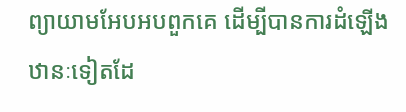ព្យាយាមអែបអបពួកគេ ដើម្បីបានការដំឡើងឋានៈទៀតដែ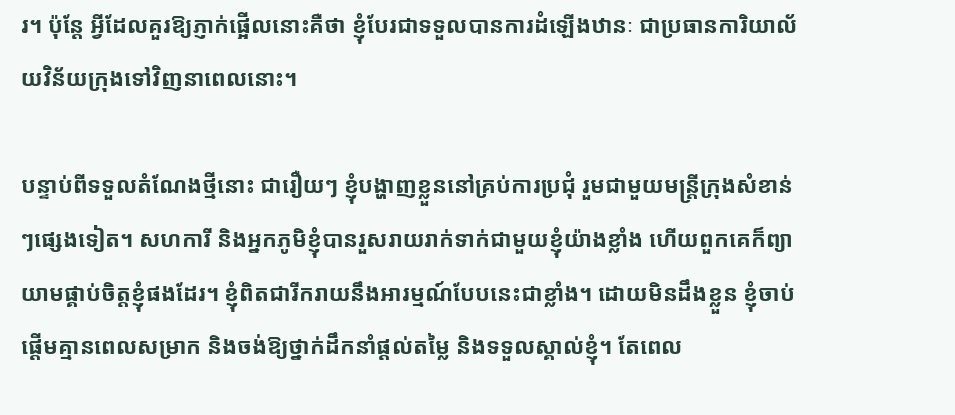រ។ ប៉ុន្តែ អ្វីដែលគួរឱ្យភ្ញាក់ផ្អើលនោះគឺថា ខ្ញុំបែរជាទទួលបានការដំឡើងឋានៈ ជាប្រធានការិយាល័យវិន័យក្រុងទៅវិញនាពេលនោះ។

បន្ទាប់ពីទទួលតំណែងថ្មីនោះ ជារឿយៗ ខ្ញុំបង្ហាញខ្លួននៅគ្រប់ការប្រជុំ រួមជាមួយមន្ត្រីក្រុងសំខាន់ៗផ្សេងទៀត។ សហការី និងអ្នកភូមិខ្ញុំបានរួសរាយរាក់ទាក់ជាមួយខ្ញុំយ៉ាងខ្លាំង ហើយពួកគេក៏ព្យាយាមផ្គាប់ចិត្តខ្ញុំផងដែរ។ ខ្ញុំពិតជារីករាយនឹងអារម្មណ៍បែបនេះជាខ្លាំង។ ដោយមិនដឹងខ្លួន ខ្ញុំចាប់ផ្ដើមគ្មានពេលសម្រាក និងចង់ឱ្យថ្នាក់ដឹកនាំផ្ដល់តម្លៃ និងទទួលស្គាល់ខ្ញុំ។ តែពេល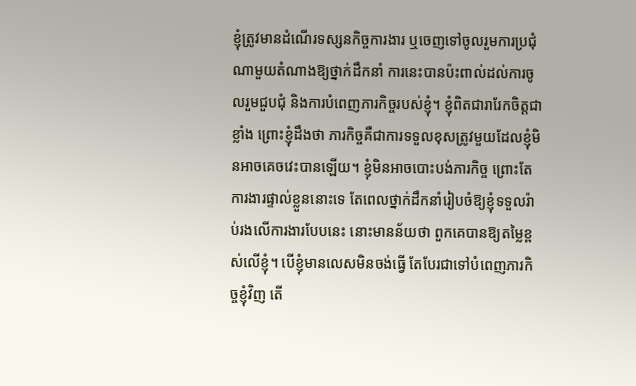ខ្ញុំត្រូវមានដំណើរទស្សនកិច្ចការងារ ឬចេញទៅចូលរួមការប្រជុំណាមួយតំណាងឱ្យថ្នាក់ដឹកនាំ ការនេះបានប៉ះពាល់ដល់ការចូលរួមជួបជុំ និងការបំពេញភារកិច្ចរបស់ខ្ញុំ។ ខ្ញុំពិតជារារែកចិត្តជាខ្លាំង ព្រោះខ្ញុំដឹងថា ភារកិច្ចគឺជាការទទួលខុសត្រូវមួយដែលខ្ញុំមិនអាចគេចវេះបានឡើយ។ ខ្ញុំមិនអាចបោះបង់ភារកិច្ច ព្រោះតែការងារផ្ទាល់ខ្លួននោះទេ តែពេលថ្នាក់ដឹកនាំរៀបចំឱ្យខ្ញុំទទួលរ៉ាប់រងលើការងារបែបនេះ នោះមានន័យថា ពួកគេបានឱ្យតម្លៃខ្ពស់លើខ្ញុំ។ បើខ្ញុំមានលេសមិនចង់ធ្វើ តែបែរជាទៅបំពេញភារកិច្ចខ្ញុំវិញ តើ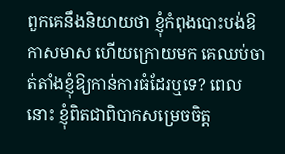ពួកគេនឹងនិយាយថា ខ្ញុំកំពុងបោះបង់ឱកាសមាស ហើយក្រោយមក គេឈប់ចាត់តាំងខ្ញុំឱ្យកាន់ការធំដែរឬទេ? ពេលនោះ ខ្ញុំពិតជាពិបាកសម្រេចចិត្ត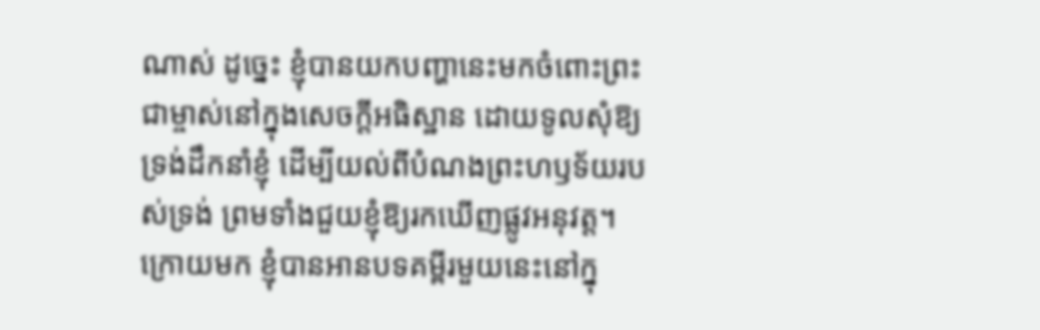ណាស់ ដូច្នេះ ខ្ញុំបានយកបញ្ហានេះមកចំពោះព្រះជាម្ចាស់នៅក្នុងសេចក្តីអធិស្ឋាន ដោយទូលសុំឱ្យទ្រង់ដឹកនាំខ្ញុំ ដើម្បីយល់ពីបំណងព្រះហឫទ័យរបស់ទ្រង់ ព្រមទាំងជួយខ្ញុំឱ្យរកឃើញផ្លូវអនុវត្ត។ ក្រោយមក ខ្ញុំបានអានបទគម្ពីរមួយនេះនៅក្នុ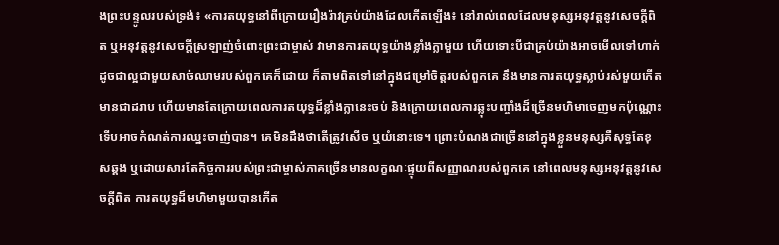ងព្រះបន្ទូលរបស់ទ្រង់៖ «ការតយុទ្ធនៅពីក្រោយរឿងរ៉ាវគ្រប់យ៉ាងដែលកើតឡើង៖ នៅរាល់ពេលដែលមនុស្សអនុវត្តនូវសេចក្តីពិត ឬអនុវត្តនូវសេចក្តីស្រឡាញ់ចំពោះព្រះជាម្ចាស់ វាមានការតយុទ្ធយ៉ាងខ្លាំងក្លាមួយ ហើយទោះបីជាគ្រប់យ៉ាងអាចមើលទៅហាក់ដូចជាល្អជាមួយសាច់ឈាមរបស់ពួកគេក៏ដោយ ក៏តាមពិតទៅនៅក្នុងជម្រៅចិត្តរបស់ពួកគេ នឹងមានការតយុទ្ធស្លាប់រស់មួយកើតមានជាដរាប ហើយមានតែក្រោយពេលការតយុទ្ធដ៏ខ្លាំងក្លានេះចប់ និងក្រោយពេលការឆ្លុះបញ្ចាំងដ៏ច្រើនមហិមាចេញមកប៉ុណ្ណោះ ទើបអាចកំណត់ការឈ្នះចាញ់បាន។ គេមិនដឹងថាតើត្រូវសើច ឬយំនោះទេ។ ព្រោះបំណងជាច្រើននៅក្នុងខ្លួនមនុស្សគឺសុទ្ធតែខុសឆ្គង ឬដោយសារតែកិច្ចការរបស់ព្រះជាម្ចាស់ភាគច្រើនមានលក្ខណៈផ្ទុយពីសញ្ញាណរបស់ពួកគេ នៅពេលមនុស្សអនុវត្តនូវសេចក្តីពិត ការតយុទ្ធដ៏មហិមាមួយបានកើត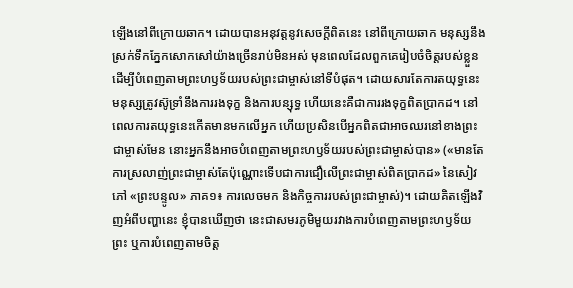ឡើងនៅពីក្រោយឆាក។ ដោយបានអនុវត្តនូវសេចក្ដីពិតនេះ នៅពីក្រោយឆាក មនុស្សនឹងស្រក់ទឹកភ្នែកសោកសៅយ៉ាងច្រើនរាប់មិនអស់ មុនពេលដែលពួកគេរៀបចំចិត្តរបស់ខ្លួនដើម្បីបំពេញតាមព្រះហឫទ័យរបស់ព្រះជាម្ចាស់នៅទីបំផុត។ ដោយសារតែការតយុទ្ធនេះ មនុស្សត្រូវស៊ូទ្រាំនឹងការរងទុក្ខ និងការបន្សុទ្ធ ហើយនេះគឺជាការរងទុក្ខពិតប្រាកដ។ នៅពេលការតយុទ្ធនេះកើតមានមកលើអ្នក ហើយប្រសិនបើអ្នកពិតជាអាចឈរនៅខាងព្រះជាម្ចាស់មែន នោះអ្នកនឹងអាចបំពេញតាមព្រះហឫទ័យរបស់ព្រះជាម្ចាស់បាន» («មានតែការស្រលាញ់ព្រះជាម្ចាស់តែប៉ុណ្ណោះទើបជាការជឿលើព្រះជាម្ចាស់ពិតប្រាកដ» នៃសៀវភៅ «ព្រះបន្ទូល» ភាគ១៖ ការលេចមក និងកិច្ចការរបស់ព្រះជាម្ចាស់)។ ដោយគិតឡើងវិញអំពីបញ្ហានេះ ខ្ញុំបានឃើញថា នេះជាសមរភូមិមួយរវាងការបំពេញតាមព្រះហឫទ័យព្រះ ឬការបំពេញតាមចិត្ត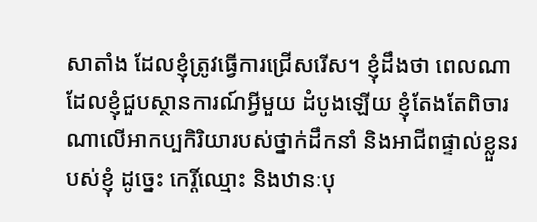សាតាំង ដែលខ្ញុំត្រូវធ្វើការជ្រើសរើស។ ខ្ញុំដឹងថា ពេលណាដែលខ្ញុំជួបស្ថានការណ៍អ្វីមួយ ដំបូងឡើយ ខ្ញុំតែងតែពិចារណាលើអាកប្បកិរិយារបស់ថ្នាក់ដឹកនាំ និងអាជីពផ្ទាល់ខ្លួនរបស់ខ្ញុំ ដូច្នេះ កេរ្តិ៍ឈ្មោះ និងឋានៈបុ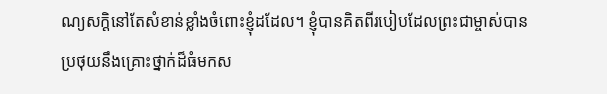ណ្យសក្ដិនៅតែសំខាន់ខ្លាំងចំពោះខ្ញុំដដែល។ ខ្ញុំបានគិតពីរបៀបដែលព្រះជាម្ចាស់បានប្រថុយនឹងគ្រោះថ្នាក់ដ៏ធំមកស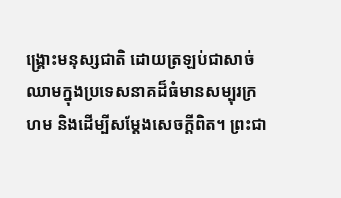ង្រ្គោះមនុស្សជាតិ ដោយត្រឡប់ជាសាច់ឈាមក្នុងប្រទេសនាគដ៏ធំមានសម្បុរក្រហម និងដើម្បីសម្ដែងសេចក្តីពិត។ ព្រះជា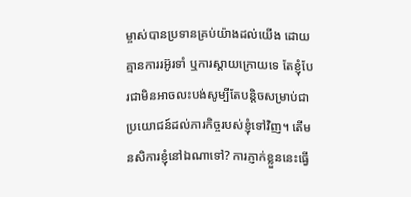ម្ចាស់បានប្រទានគ្រប់យ៉ាងដល់យើង ដោយគ្មានការរអ៊ូរទាំ ឬការស្ដាយក្រោយទេ តែខ្ញុំបែរជាមិនអាចលះបង់សូម្បីតែបន្ដិចសម្រាប់ជាប្រយោជន៍ដល់ភារកិច្ចរបស់ខ្ញុំទៅវិញ។ តើមនសិការខ្ញុំនៅឯណាទៅ? ការភ្ញាក់ខ្លួននេះធ្វើ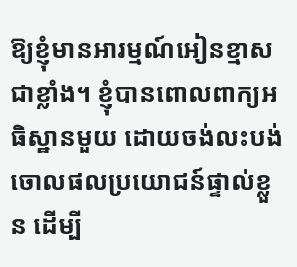ឱ្យខ្ញុំមានអារម្មណ៍អៀនខ្មាសជាខ្លាំង។ ខ្ញុំបានពោលពាក្យអធិស្ឋានមួយ ដោយចង់លះបង់ចោលផលប្រយោជន៍ផ្ទាល់ខ្លួន ដើម្បី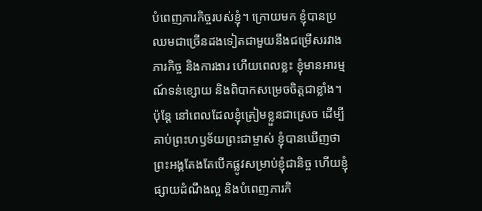បំពេញភារកិច្ចរបស់ខ្ញុំ។ ក្រោយមក ខ្ញុំបានប្រឈមជាច្រើនដងទៀតជាមួយនឹងជម្រើសរវាងភារកិច្ច និងការងារ ហើយពេលខ្លះ ខ្ញុំមានអារម្មណ៍ទន់ខ្សោយ និងពិបាកសម្រេចចិត្តជាខ្លាំង។ ប៉ុន្តែ នៅពេលដែលខ្ញុំត្រៀមខ្លួនជាស្រេច ដើម្បីគាប់ព្រះហឫទ័យព្រះជាម្ចាស់ ខ្ញុំបានឃើញថា ព្រះអង្គតែងតែបើកផ្លូវសម្រាប់ខ្ញុំជានិច្ច ហើយខ្ញុំផ្សាយដំណឹងល្អ និងបំពេញភារកិ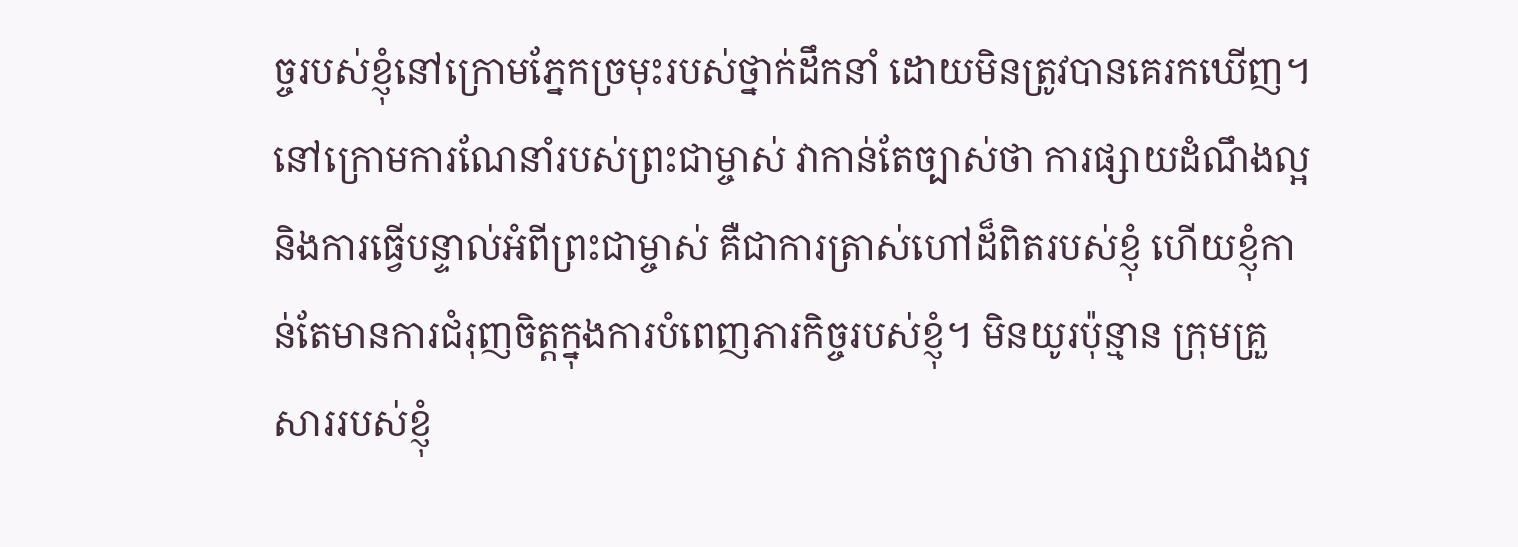ច្ចរបស់ខ្ញុំនៅក្រោមភ្នែកច្រមុះរបស់ថ្នាក់ដឹកនាំ ដោយមិនត្រូវបានគេរកឃើញ។ នៅក្រោមការណែនាំរបស់ព្រះជាម្ចាស់ វាកាន់តែច្បាស់ថា ការផ្សាយដំណឹងល្អ និងការធ្វើបន្ទាល់អំពីព្រះជាម្ចាស់ គឺជាការត្រាស់ហៅដ៏ពិតរបស់ខ្ញុំ ហើយខ្ញុំកាន់តែមានការជំរុញចិត្តក្នុងការបំពេញភារកិច្ចរបស់ខ្ញុំ។ មិនយូរប៉ុន្មាន ក្រុមគ្រួសាររបស់ខ្ញុំ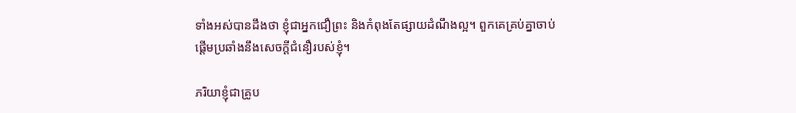ទាំងអស់បានដឹងថា ខ្ញុំជាអ្នកជឿព្រះ និងកំពុងតែផ្សាយដំណឹងល្អ។ ពួកគេគ្រប់គ្នាចាប់ផ្ដើមប្រឆាំងនឹងសេចក្តីជំនឿរបស់ខ្ញុំ។

ភរិយាខ្ញុំជាគ្រូប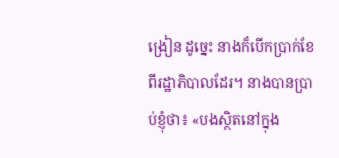ង្រៀន ដូច្នេះ នាងក៏បើកប្រាក់ខែពីរដ្ឋាភិបាលដែរ។ នាងបានប្រាប់ខ្ញុំថា៖ «បងស្ថិតនៅក្នុង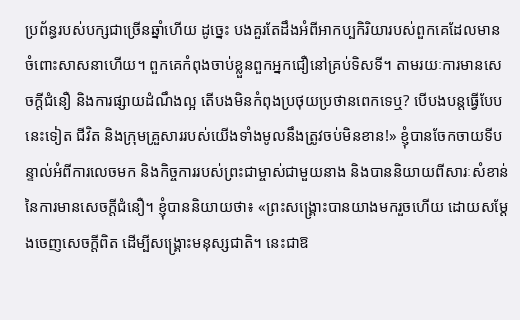ប្រព័ន្ធរបស់បក្សជាច្រើនឆ្នាំហើយ ដូច្នេះ បងគួរតែដឹងអំពីអាកប្បកិរិយារបស់ពួកគេដែលមានចំពោះសាសនាហើយ។ ពួកគេកំពុងចាប់ខ្លួនពួកអ្នកជឿនៅគ្រប់ទិសទី។ តាមរយៈការមានសេចក្តីជំនឿ និងការផ្សាយដំណឹងល្អ តើបងមិនកំពុងប្រថុយប្រថានពេកទេឬ? បើបងបន្តធ្វើបែបនេះទៀត ជីវិត និងក្រុមគ្រួសាររបស់យើងទាំងមូលនឹងត្រូវចប់មិនខាន!» ខ្ញុំបានចែកចាយទីបន្ទាល់អំពីការលេចមក និងកិច្ចការរបស់ព្រះជាម្ចាស់ជាមួយនាង និងបាននិយាយពីសារៈសំខាន់នៃការមានសេចក្តីជំនឿ។ ខ្ញុំបាននិយាយថា៖ «ព្រះសង្រ្គោះបានយាងមករួចហើយ ដោយសម្ដែងចេញសេចក្តីពិត ដើម្បីសង្រ្គោះមនុស្សជាតិ។ នេះជាឱ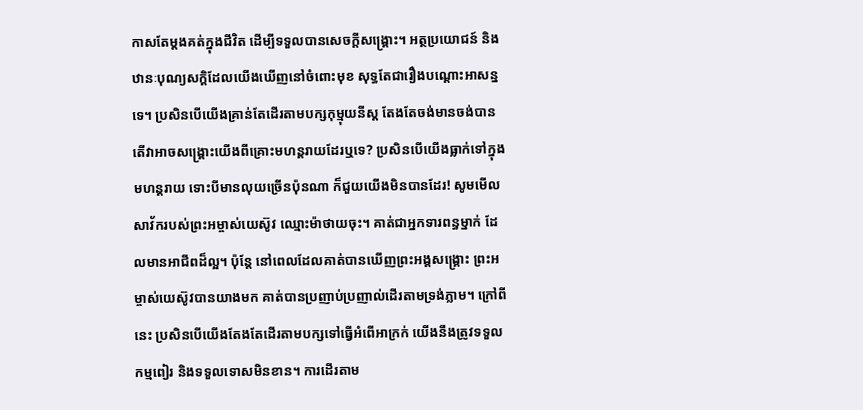កាសតែម្ដងគត់ក្នុងជីវិត ដើម្បីទទួលបានសេចក្តីសង្រ្គោះ។ អត្ថប្រយោជន៍ និងឋានៈបុណ្យសក្ដិដែលយើងឃើញនៅចំពោះមុខ សុទ្ធតែជារឿងបណ្ដោះអាសន្នទេ។ ប្រសិនបើយើងគ្រាន់តែដើរតាមបក្សកុម្មុយនីស្ត តែងតែចង់មានចង់បាន តើវាអាចសង្រ្គោះយើងពីគ្រោះមហន្តរាយដែរឬទេ? ប្រសិនបើយើងធ្លាក់ទៅក្នុងមហន្តរាយ ទោះបីមានលុយច្រើនប៉ុនណា ក៏ជួយយើងមិនបានដែរ! សូមមើលសាវ័ករបស់ព្រះអម្ចាស់យេស៊ូវ ឈ្មោះម៉ាថាយចុះ។ គាត់ជាអ្នកទារពន្ធម្នាក់ ដែលមានអាជីពដ៏ល្អ។ ប៉ុន្តែ នៅពេលដែលគាត់បានឃើញព្រះអង្គសង្រ្គោះ ព្រះអម្ចាស់យេស៊ូវបានយាងមក គាត់បានប្រញាប់ប្រញាល់ដើរតាមទ្រង់ភ្លាម។ ក្រៅពីនេះ ប្រសិនបើយើងតែងតែដើរតាមបក្សទៅធ្វើអំពើអាក្រក់ យើងនឹងត្រូវទទួលកម្មពៀរ និងទទួលទោសមិនខាន។ ការដើរតាម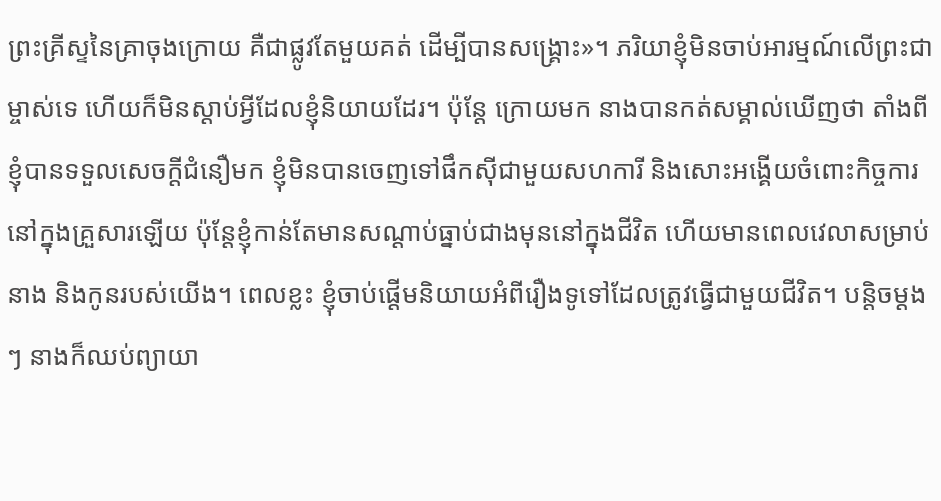ព្រះគ្រីស្ទនៃគ្រាចុងក្រោយ គឺជាផ្លូវតែមួយគត់ ដើម្បីបានសង្រ្គោះ»។ ភរិយាខ្ញុំមិនចាប់អារម្មណ៍លើព្រះជាម្ចាស់ទេ ហើយក៏មិនស្ដាប់អ្វីដែលខ្ញុំនិយាយដែរ។ ប៉ុន្តែ ក្រោយមក នាងបានកត់សម្គាល់ឃើញថា តាំងពីខ្ញុំបានទទួលសេចក្តីជំនឿមក ខ្ញុំមិនបានចេញទៅផឹកស៊ីជាមួយសហការី និងសោះអង្គើយចំពោះកិច្ចការនៅក្នុងគ្រួសារឡើយ ប៉ុន្តែខ្ញុំកាន់តែមានសណ្ដាប់ធ្នាប់ជាងមុននៅក្នុងជីវិត ហើយមានពេលវេលាសម្រាប់នាង និងកូនរបស់យើង។ ពេលខ្លះ ខ្ញុំចាប់ផ្ដើមនិយាយអំពីរឿងទូទៅដែលត្រូវធ្វើជាមួយជីវិត។ បន្តិចម្ដងៗ នាងក៏ឈប់ព្យាយា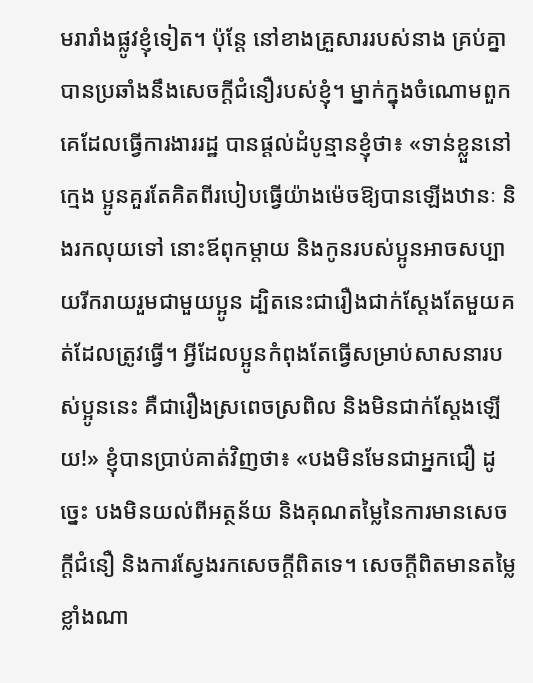មរារាំងផ្លូវខ្ញុំទៀត។ ប៉ុន្តែ នៅខាងគ្រួសាររបស់នាង គ្រប់គ្នាបានប្រឆាំងនឹងសេចក្តីជំនឿរបស់ខ្ញុំ។ ម្នាក់ក្នុងចំណោមពួកគេដែលធ្វើការងាររដ្ឋ បានផ្ដល់ដំបូន្មានខ្ញុំថា៖ «ទាន់ខ្លួននៅក្មេង ប្អូនគួរតែគិតពីរបៀបធ្វើយ៉ាងម៉េចឱ្យបានឡើងឋានៈ និងរកលុយទៅ នោះឪពុកម្ដាយ និងកូនរបស់ប្អូនអាចសប្បាយរីករាយរួមជាមួយប្អូន ដ្បិតនេះជារឿងជាក់ស្ដែងតែមួយគត់ដែលត្រូវធ្វើ។ អ្វីដែលប្អូនកំពុងតែធ្វើសម្រាប់សាសនារបស់ប្អូននេះ គឺជារឿងស្រពេចស្រពិល និងមិនជាក់ស្ដែងឡើយ!» ខ្ញុំបានប្រាប់គាត់វិញថា៖ «បងមិនមែនជាអ្នកជឿ ដូច្នេះ បងមិនយល់ពីអត្ថន័យ និងគុណតម្លៃនៃការមានសេចក្តីជំនឿ និងការស្វែងរកសេចក្តីពិតទេ។ សេចក្តីពិតមានតម្លៃខ្លាំងណា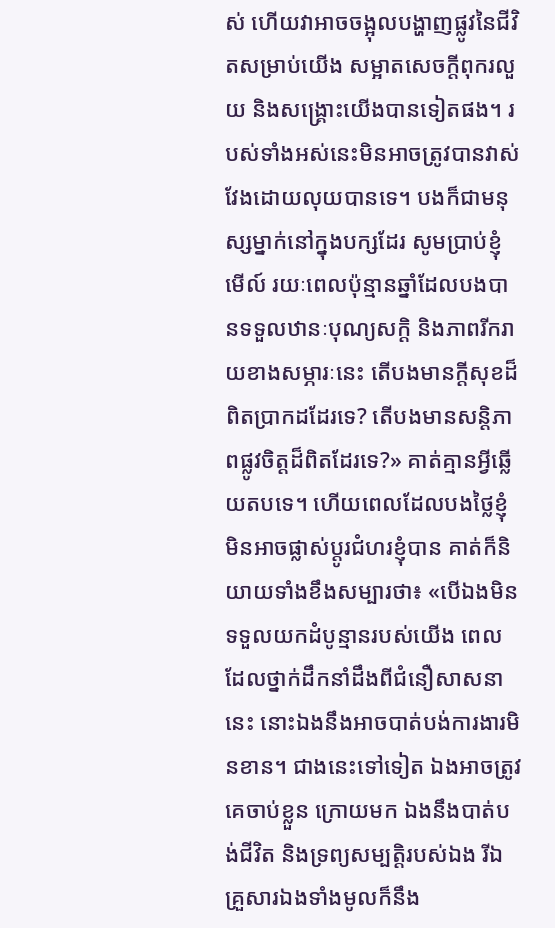ស់ ហើយវាអាចចង្អុលបង្ហាញផ្លូវនៃជីវិតសម្រាប់យើង សម្អាតសេចក្តីពុករលួយ និងសង្រ្គោះយើងបានទៀតផង។ របស់ទាំងអស់នេះមិនអាចត្រូវបានវាស់វែងដោយលុយបានទេ។ បងក៏ជាមនុស្សម្នាក់នៅក្នុងបក្សដែរ សូមប្រាប់ខ្ញុំមើល៍ រយៈពេលប៉ុន្មានឆ្នាំដែលបងបានទទួលឋានៈបុណ្យសក្ដិ និងភាពរីករាយខាងសម្ភារៈនេះ តើបងមានក្ដីសុខដ៏ពិតប្រាកដដែរទេ? តើបងមានសន្ដិភាពផ្លូវចិត្តដ៏ពិតដែរទេ?» គាត់គ្មានអ្វីឆ្លើយតបទេ។ ហើយពេលដែលបងថ្លៃខ្ញុំមិនអាចផ្លាស់ប្ដូរជំហរខ្ញុំបាន គាត់ក៏និយាយទាំងខឹងសម្បារថា៖ «បើឯងមិនទទួលយកដំបូន្មានរបស់យើង ពេលដែលថ្នាក់ដឹកនាំដឹងពីជំនឿសាសនានេះ នោះឯងនឹងអាចបាត់បង់ការងារមិនខាន។ ជាងនេះទៅទៀត ឯងអាចត្រូវគេចាប់ខ្លួន ក្រោយមក ឯងនឹងបាត់បង់ជីវិត និងទ្រព្យសម្បត្តិរបស់ឯង រីឯគ្រួសារឯងទាំងមូលក៏នឹង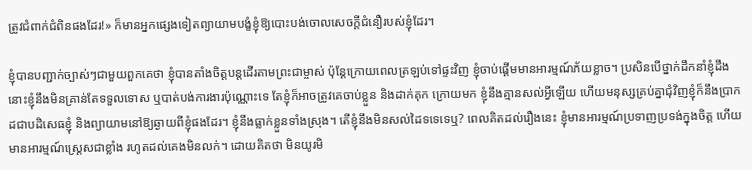ត្រូវជំពាក់ជំពិនផងដែរ!» ក៏មានអ្នកផ្សេងទៀតព្យាយាមបង្ខំខ្ញុំឱ្យបោះបង់ចោលសេចក្តីជំនឿរបស់ខ្ញុំដែរ។

ខ្ញុំបានបញ្ជាក់ច្បាស់ៗជាមួយពួកគេថា ខ្ញុំបានតាំងចិត្តបន្តដើរតាមព្រះជាម្ចាស់ ប៉ុន្តែក្រោយពេលត្រឡប់ទៅផ្ទះវិញ ខ្ញុំចាប់ផ្ដើមមានអារម្មណ៍ភ័យខ្លាច។ ប្រសិនបើថ្នាក់ដឹកនាំខ្ញុំដឹង នោះខ្ញុំនឹងមិនគ្រាន់តែទទួលទោស ឬបាត់បង់ការងារប៉ុណ្ណោះទេ តែខ្ញុំក៏អាចត្រូវគេចាប់ខ្លួន និងដាក់គុក ក្រោយមក ខ្ញុំនឹងគ្មានសល់អ្វីឡើយ ហើយមនុស្សគ្រប់គ្នាជុំវិញខ្ញុំក៏នឹងប្រាកដជាបដិសេធខ្ញុំ និងព្យាយាមនៅឱ្យឆ្ងាយពីខ្ញុំផងដែរ។ ខ្ញុំនឹងធ្លាក់ខ្លួនទាំងស្រុង។ តើខ្ញុំនឹងមិនសល់ដៃទទេទេឬ? ពេលគិតដល់រឿងនេះ ខ្ញុំមានអារម្មណ៍ប្រទាញប្រទង់ក្នុងចិត្ត ហើយមានអារម្មណ៍ស្ត្រេសជាខ្លាំង រហូតដល់គេងមិនលក់។ ដោយគិតថា មិនយូរមិ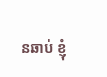នឆាប់ ខ្ញុំ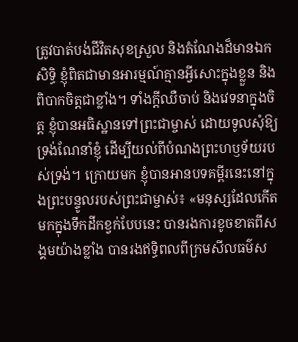ត្រូវបាត់បង់ជីវិតសុខស្រួល និងតំណែងដ៏មានឯកសិទ្ធិ ខ្ញុំពិតជាមានអារម្មណ៍គ្មានអ្វីសោះក្នុងខ្លួន និងពិបាកចិត្តជាខ្លាំង។ ទាំងក្តីឈឺចាប់ និងវេទនាក្នុងចិត្ត ខ្ញុំបានអធិស្ឋានទៅព្រះជាម្ចាស់ ដោយទូលសុំឱ្យទ្រង់ណែនាំខ្ញុំ ដើម្បីយល់ពីបំណងព្រះហឫទ័យរបស់ទ្រង់។ ក្រោយមក ខ្ញុំបានអានបទគម្ពីរនេះនៅក្នុងព្រះបន្ទូលរបស់ព្រះជាម្ចាស់៖ «មនុស្សដែលកើតមកក្នុងទឹកដីកខ្វក់បែបនេះ បានរងការខូចខាតពីសង្គមយ៉ាងខ្លាំង បានរងឥទ្ធិពលពីក្រមសីលធម៌ស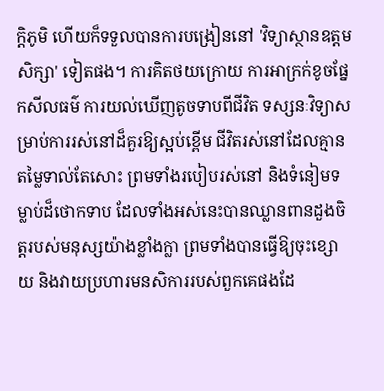ក្ដិភូមិ ហើយក៏ទទួលបានការបង្រៀននៅ 'វិទ្យាស្ថានឧត្ដមសិក្សា' ទៀតផង។ ការគិតថយក្រោយ ការអាក្រក់ខូចផ្នែកសីលធម៌ ការយល់ឃើញតូចទាបពីជីវិត ទស្សនៈវិទ្យាសម្រាប់ការរស់នៅដ៏គួរឱ្យស្អប់ខ្ពើម ជីវិតរស់នៅដែលគ្មានតម្លៃទាល់តែសោះ ព្រមទាំងរបៀបរស់នៅ និងទំនៀមទម្លាប់ដ៏ថោកទាប ដែលទាំងអស់នេះបានឈ្លានពានដួងចិត្ដរបស់មនុស្សយ៉ាងខ្លាំងក្លា ព្រមទាំងបានធ្វើឱ្យចុះខ្សោយ និងវាយប្រហារមនសិការរបស់ពួកគេផងដែ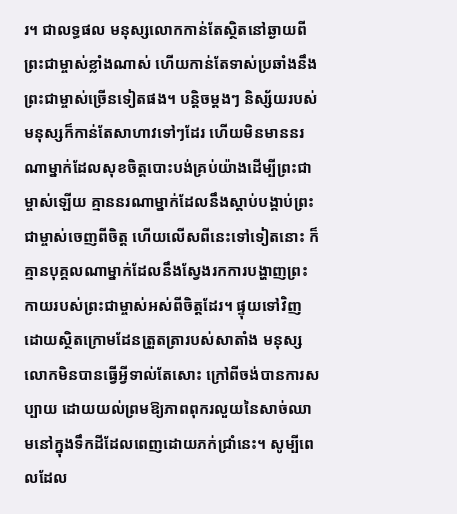រ។ ជាលទ្ធផល មនុស្សលោកកាន់តែស្ថិតនៅឆ្ងាយពីព្រះជាម្ចាស់ខ្លាំងណាស់ ហើយកាន់តែទាស់ប្រឆាំងនឹងព្រះជាម្ចាស់ច្រើនទៀតផង។ បន្តិចម្តងៗ និស្ស័យរបស់មនុស្សក៏កាន់តែសាហាវទៅៗដែរ ហើយមិនមាននរណាម្នាក់ដែលសុខចិត្ដបោះបង់គ្រប់យ៉ាងដើម្បីព្រះជាម្ចាស់ឡើយ គ្មាននរណាម្នាក់ដែលនឹងស្ដាប់បង្គាប់ព្រះជាម្ចាស់ចេញពីចិត្ដ ហើយលើសពីនេះទៅទៀតនោះ ក៏គ្មានបុគ្គលណាម្នាក់ដែលនឹងស្វែងរកការបង្ហាញព្រះកាយរបស់ព្រះជាម្ចាស់អស់ពីចិត្ដដែរ។ ផ្ទុយទៅវិញ ដោយស្ថិតក្រោមដែនត្រួតត្រារបស់សាតាំង មនុស្សលោកមិនបានធ្វើអ្វីទាល់តែសោះ ក្រៅពីចង់បានការសប្បាយ ដោយយល់ព្រមឱ្យភាពពុករលួយនៃសាច់ឈាមនៅក្នុងទឹកដីដែលពេញដោយភក់ជ្រាំនេះ។ សូម្បីពេលដែល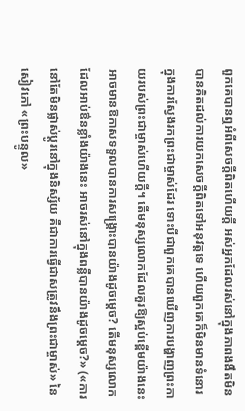ពួកគេបានឮអំពីសេចក្ដីពិតហើយក្ដី អស់អ្នកដែលរស់នៅក្នុងភាពងងឹតមិនបានគិតដល់ការយកសេចក្ដីពិតទៅអនុវត្ដទេ ហើយពួកគេក៏មិនមានទំនោរក្នុងការស្វែងរកព្រះជាម្ចាស់ដែរ ទោះបីជាពួកគេបានឃើញការបង្ហាញព្រះកាយរបស់ព្រះជាម្ចាស់ហើយក្ដី។ តើមនុស្សលោកដែលគួរឱ្យស្អប់ខ្ពើមយ៉ាងនេះ អាចមានឱកាសទទួលបានការសង្គ្រោះបានយ៉ាងដូចម្ដេច? តើមនុស្សលោកដែលអាប់ឳនខ្លាំងយ៉ាងនេះ អាចរស់នៅក្នុងពន្លឺបានយ៉ាងដូចម្ដេច?» («ការនៅតែមិនផ្លាស់ប្ដូរនៅក្នុងនិស្ស័យ គឺជាការធ្វើជាសត្រូវនឹងព្រះជាម្ចាស់» នៃសៀវភៅ «ព្រះបន្ទូល»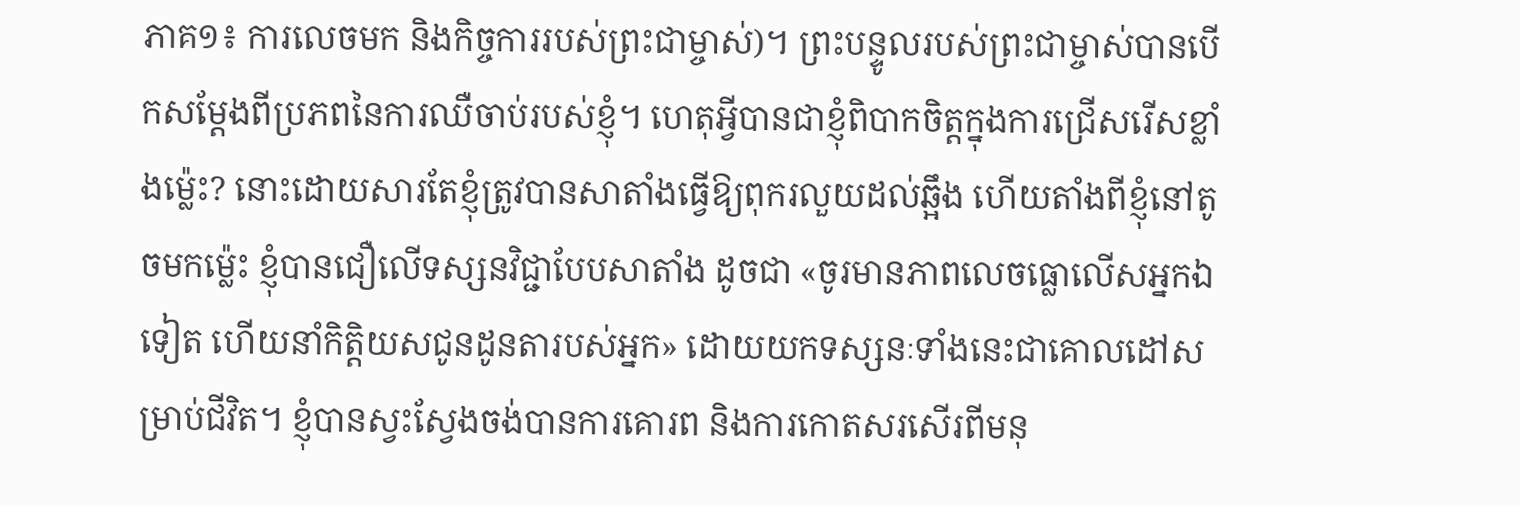ភាគ១៖ ការលេចមក និងកិច្ចការរបស់ព្រះជាម្ចាស់)។ ព្រះបន្ទូលរបស់ព្រះជាម្ចាស់បានបើកសម្ដែងពីប្រភពនៃការឈឺចាប់របស់ខ្ញុំ។ ហេតុអ្វីបានជាខ្ញុំពិបាកចិត្តក្នុងការជ្រើសរើសខ្លាំងម្ល៉េះ? នោះដោយសារតែខ្ញុំត្រូវបានសាតាំងធ្វើឱ្យពុករលួយដល់ឆ្អឹង ហើយតាំងពីខ្ញុំនៅតូចមកម្ល៉េះ ខ្ញុំបានជឿលើទស្សនវិជ្ជាបែបសាតាំង ដូចជា «ចូរមានភាពលេចធ្លោលើសអ្នកឯទៀត ហើយនាំកិត្តិយសជូនដូនតារបស់អ្នក» ដោយយកទស្សនៈទាំងនេះជាគោលដៅសម្រាប់ជីវិត។ ខ្ញុំបានស្វះស្វែងចង់បានការគោរព និងការកោតសរសើរពីមនុ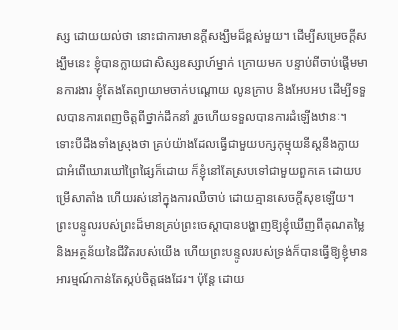ស្ស ដោយយល់ថា នោះជាការមានក្ដីសង្ឃឹមដ៏ខ្ពស់មួយ។ ដើម្បីសម្រេចក្ដីសង្ឃឹមនេះ ខ្ញុំបានក្លាយជាសិស្សឧស្សាហ៍ម្នាក់ ក្រោយមក បន្ទាប់ពីចាប់ផ្ដើមមានការងារ ខ្ញុំតែងតែព្យាយាមចាក់បណ្ដោយ លូនក្រាប និងអែបអប ដើម្បីទទួលបានការពេញចិត្តពីថ្នាក់ដឹកនាំ រួចហើយទទួលបានការដំឡើងឋានៈ។ ទោះបីដឹងទាំងស្រុងថា គ្រប់យ៉ាងដែលធ្វើជាមួយបក្សកុម្មុយនីស្តនឹងក្លាយជាអំពើឃោរឃៅព្រៃផ្សៃក៏ដោយ ក៏ខ្ញុំនៅតែស្របទៅជាមួយពួកគេ ដោយបម្រើសាតាំង ហើយរស់នៅក្នុងការឈឺចាប់ ដោយគ្មានសេចក្ដីសុខឡើយ។ ព្រះបន្ទូលរបស់ព្រះដ៏មានគ្រប់ព្រះចេស្ដាបានបង្ហាញឱ្យខ្ញុំឃើញពីគុណតម្លៃ និងអត្ថន័យនៃជីវិតរបស់យើង ហើយព្រះបន្ទូលរបស់ទ្រង់ក៏បានធ្វើឱ្យខ្ញុំមានអារម្មណ៍កាន់តែស្កប់ចិត្តផងដែរ។ ប៉ុន្ដែ ដោយ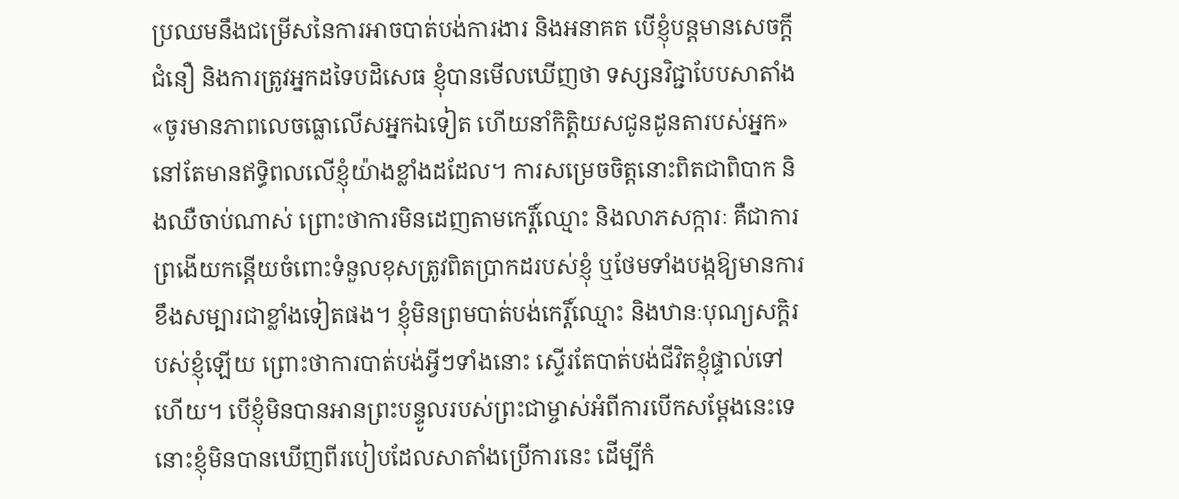ប្រឈមនឹងជម្រើសនៃការអាចបាត់បង់ការងារ និងអនាគត បើខ្ញុំបន្តមានសេចក្តីជំនឿ និងការត្រូវអ្នកដទៃបដិសេធ ខ្ញុំបានមើលឃើញថា ទស្សនវិជ្ជាបែបសាតាំង «ចូរមានភាពលេចធ្លោលើសអ្នកឯទៀត ហើយនាំកិត្តិយសជូនដូនតារបស់អ្នក» នៅតែមានឥទ្ធិពលលើខ្ញុំយ៉ាងខ្លាំងដដែល។ ការសម្រេចចិត្តនោះពិតជាពិបាក និងឈឺចាប់ណាស់ ព្រោះថាការមិនដេញតាមកេរ្តិ៍ឈ្មោះ និងលាភសក្ការៈ គឺជាការព្រងើយកន្ដើយចំពោះទំនួលខុសត្រូវពិតប្រាកដរបស់ខ្ញុំ ឬថែមទាំងបង្កឱ្យមានការខឹងសម្បារជាខ្លាំងទៀតផង។ ខ្ញុំមិនព្រមបាត់បង់កេរ្តិ៍ឈ្មោះ និងឋានៈបុណ្យសក្ដិរបស់ខ្ញុំឡើយ ព្រោះថាការបាត់បង់អ្វីៗទាំងនោះ ស្ទើរតែបាត់បង់ជីវិតខ្ញុំផ្ទាល់ទៅហើយ។ បើខ្ញុំមិនបានអានព្រះបន្ទូលរបស់ព្រះជាម្ចាស់អំពីការបើកសម្ដែងនេះទេ នោះខ្ញុំមិនបានឃើញពីរបៀបដែលសាតាំងប្រើការនេះ ដើម្បីកំ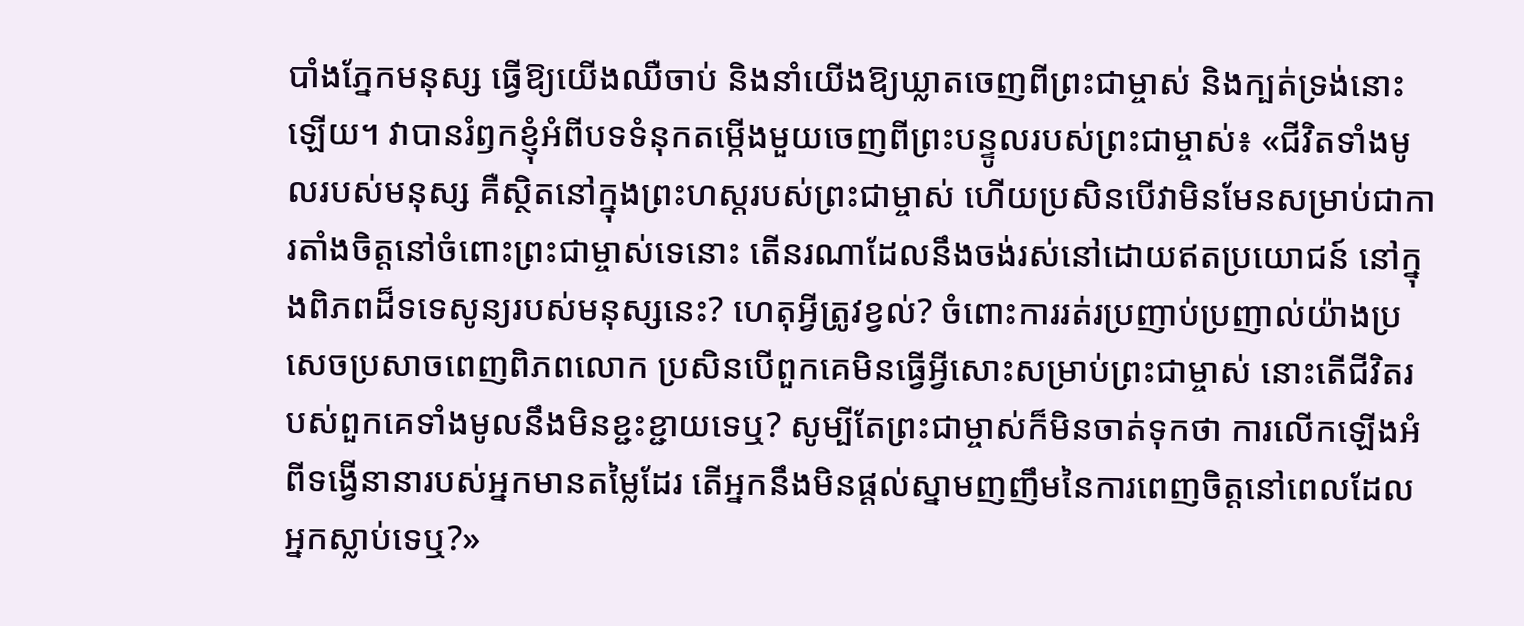បាំងភ្នែកមនុស្ស ធ្វើឱ្យយើងឈឺចាប់ និងនាំយើងឱ្យឃ្លាតចេញពីព្រះជាម្ចាស់ និងក្បត់ទ្រង់នោះឡើយ។ វាបានរំឭកខ្ញុំអំពីបទទំនុកតម្កើងមួយចេញពីព្រះបន្ទូលរបស់ព្រះជាម្ចាស់៖ «ជីវិតទាំងមូលរបស់មនុស្ស គឺស្ថិតនៅក្នុងព្រះហស្ដរបស់ព្រះជាម្ចាស់ ហើយប្រសិនបើវាមិនមែនសម្រាប់ជាការតាំងចិត្តនៅចំពោះព្រះជាម្ចាស់ទេនោះ តើនរណាដែលនឹងចង់រស់នៅដោយឥតប្រយោជន៍ នៅក្នុងពិភពដ៏ទទេសូន្យរបស់មនុស្សនេះ? ហេតុអ្វីត្រូវខ្វល់? ចំពោះការរត់រប្រញាប់ប្រញាល់យ៉ាងប្រសេចប្រសាចពេញពិភពលោក ប្រសិនបើពួកគេមិនធ្វើអ្វីសោះសម្រាប់ព្រះជាម្ចាស់ នោះតើជីវិតរបស់ពួកគេទាំងមូលនឹងមិនខ្ជះខ្ជាយទេឬ? សូម្បីតែព្រះជាម្ចាស់ក៏មិនចាត់ទុកថា ការលើកឡើងអំពីទង្វើនានារបស់អ្នកមានតម្លៃដែរ តើអ្នកនឹងមិនផ្ដល់ស្នាមញញឹមនៃការពេញចិត្តនៅពេលដែលអ្នកស្លាប់ទេឬ?»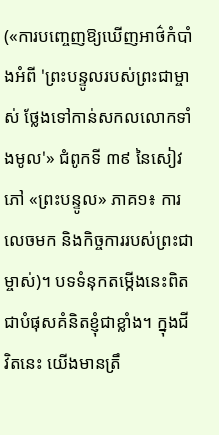(«ការបញ្ចេញឱ្យឃើញអាថ៌កំបាំងអំពី 'ព្រះបន្ទូលរបស់ព្រះជាម្ចាស់ ថ្លែងទៅកាន់សកលលោកទាំងមូល'» ជំពូកទី ៣៩ នៃសៀវភៅ «ព្រះបន្ទូល» ភាគ១៖ ការលេចមក និងកិច្ចការរបស់ព្រះជាម្ចាស់)។ បទទំនុកតម្កើងនេះពិតជាបំផុសគំនិតខ្ញុំជាខ្លាំង។ ក្នុងជីវិតនេះ យើងមានត្រឹ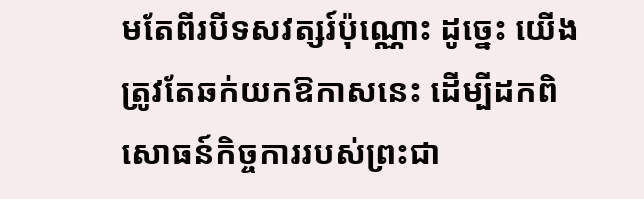មតែពីរបីទសវត្សរ៍ប៉ុណ្ណោះ ដូច្នេះ យើងត្រូវតែឆក់យកឱកាសនេះ ដើម្បីដកពិសោធន៍កិច្ចការរបស់ព្រះជា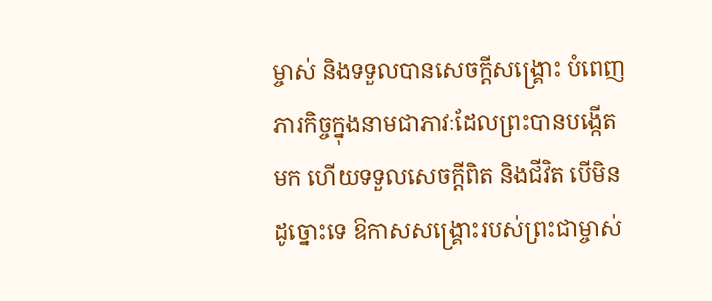ម្ចាស់ និងទទួលបានសេចក្តីសង្រ្គោះ បំពេញភារកិច្ចក្នុងនាមជាភាវៈដែលព្រះបានបង្កើតមក ហើយទទួលសេចក្តីពិត និងជីវិត បើមិនដូច្នោះទេ ឱកាសសង្រ្គោះរបស់ព្រះជាម្ចាស់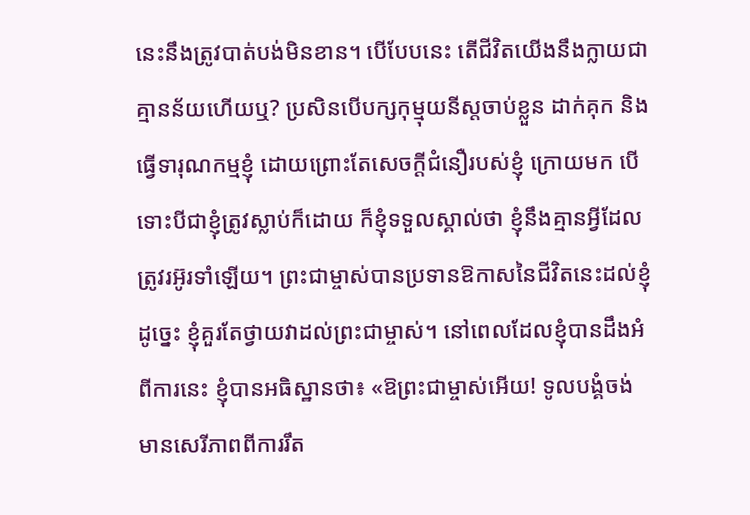នេះនឹងត្រូវបាត់បង់មិនខាន។ បើបែបនេះ តើជីវិតយើងនឹងក្លាយជាគ្មានន័យហើយឬ? ប្រសិនបើបក្សកុម្មុយនីស្តចាប់ខ្លួន ដាក់គុក និងធ្វើទារុណកម្មខ្ញុំ ដោយព្រោះតែសេចក្តីជំនឿរបស់ខ្ញុំ ក្រោយមក បើទោះបីជាខ្ញុំត្រូវស្លាប់ក៏ដោយ ក៏ខ្ញុំទទួលស្គាល់ថា ខ្ញុំនឹងគ្មានអ្វីដែលត្រូវរអ៊ូរទាំឡើយ។ ព្រះជាម្ចាស់បានប្រទានឱកាសនៃជីវិតនេះដល់ខ្ញុំ ដូច្នេះ ខ្ញុំគួរតែថ្វាយវាដល់ព្រះជាម្ចាស់។ នៅពេលដែលខ្ញុំបានដឹងអំពីការនេះ ខ្ញុំបានអធិស្ឋានថា៖ «ឱព្រះជាម្ចាស់អើយ! ទូលបង្គំចង់មានសេរីភាពពីការរឹត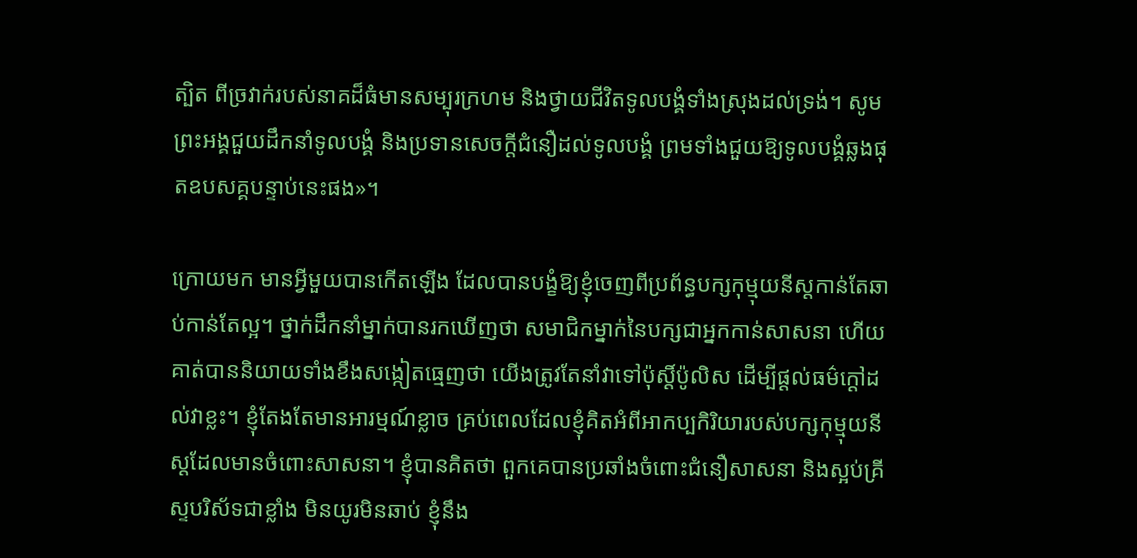ត្បិត ពីច្រវាក់របស់នាគដ៏ធំមានសម្បុរក្រហម និងថ្វាយជីវិតទូលបង្គំទាំងស្រុងដល់ទ្រង់។ សូមព្រះអង្គជួយដឹកនាំទូលបង្គំ និងប្រទានសេចក្តីជំនឿដល់ទូលបង្គំ ព្រមទាំងជួយឱ្យទូលបង្គំឆ្លងផុតឧបសគ្គបន្ទាប់នេះផង»។

ក្រោយមក មានអ្វីមួយបានកើតឡើង ដែលបានបង្ខំឱ្យខ្ញុំចេញពីប្រព័ន្ធបក្សកុម្មុយនីស្តកាន់តែឆាប់កាន់តែល្អ។ ថ្នាក់ដឹកនាំម្នាក់បានរកឃើញថា សមាជិកម្នាក់នៃបក្សជាអ្នកកាន់សាសនា ហើយគាត់បាននិយាយទាំងខឹងសង្កៀតធ្មេញថា យើងត្រូវតែនាំវាទៅប៉ុស្ដិ៍ប៉ូលិស ដើម្បីផ្ដល់ធម៌ក្ដៅដល់វាខ្លះ។ ខ្ញុំតែងតែមានអារម្មណ៍ខ្លាច គ្រប់ពេលដែលខ្ញុំគិតអំពីអាកប្បកិរិយារបស់បក្សកុម្មុយនីស្តដែលមានចំពោះសាសនា។ ខ្ញុំបានគិតថា ពួកគេបានប្រឆាំងចំពោះជំនឿសាសនា និងស្អប់គ្រីស្ទបរិស័ទជាខ្លាំង មិនយូរមិនឆាប់ ខ្ញុំនឹង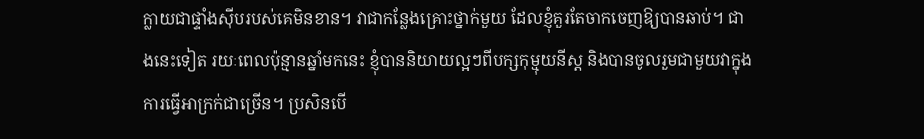ក្លាយជាផ្ទាំងស៊ីបរបស់គេមិនខាន។ វាជាកន្លែងគ្រោះថ្នាក់មួយ ដែលខ្ញុំគួរតែចាកចេញឱ្យបានឆាប់។ ជាងនេះទៀត រយៈពេលប៉ុន្មានឆ្នាំមកនេះ ខ្ញុំបាននិយាយល្អៗពីបក្សកុម្មុយនីស្ត និងបានចូលរួមជាមួយវាក្នុងការធ្វើអាក្រក់ជាច្រើន។ ប្រសិនបើ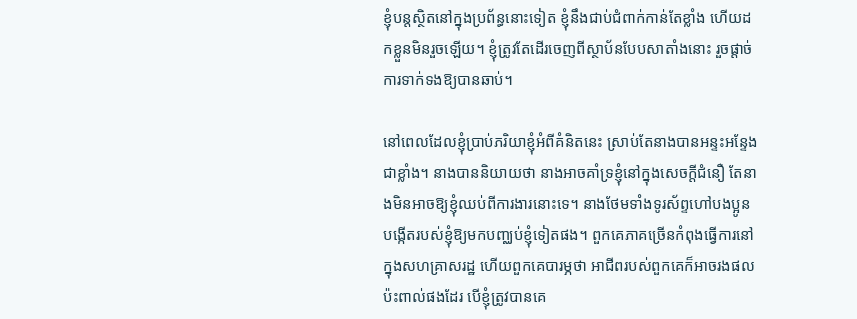ខ្ញុំបន្តស្ថិតនៅក្នុងប្រព័ន្ធនោះទៀត ខ្ញុំនឹងជាប់ជំពាក់កាន់តែខ្លាំង ហើយដកខ្លួនមិនរួចឡើយ។ ខ្ញុំត្រូវតែដើរចេញពីស្ថាប័នបែបសាតាំងនោះ រួចផ្ដាច់ការទាក់ទងឱ្យបានឆាប់។

នៅពេលដែលខ្ញុំប្រាប់ភរិយាខ្ញុំអំពីគំនិតនេះ ស្រាប់តែនាងបានអន្ទះអន្ទែងជាខ្លាំង។ នាងបាននិយាយថា នាងអាចគាំទ្រខ្ញុំនៅក្នុងសេចក្តីជំនឿ តែនាងមិនអាចឱ្យខ្ញុំឈប់ពីការងារនោះទេ។ នាងថែមទាំងទូរស័ព្ទហៅបងប្អូនបង្កើតរបស់ខ្ញុំឱ្យមកបញ្ឈប់ខ្ញុំទៀតផង។ ពួកគេភាគច្រើនកំពុងធ្វើការនៅក្នុងសហគ្រាសរដ្ឋ ហើយពួកគេបារម្ភថា អាជីពរបស់ពួកគេក៏អាចរងផលប៉ះពាល់ផងដែរ បើខ្ញុំត្រូវបានគេ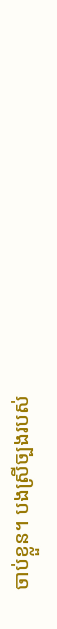ចាប់ខ្លួន។ បងស្រីច្បងរបស់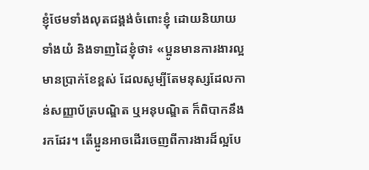ខ្ញុំថែមទាំងលុតជង្គង់ចំពោះខ្ញុំ ដោយនិយាយទាំងយំ និងទាញដៃខ្ញុំថា៖ «ប្អូនមានការងារល្អ មានប្រាក់ខែខ្ពស់ ដែលសូម្បីតែមនុស្សដែលកាន់សញ្ញាប័ត្របណ្ឌិត ឬអនុបណ្ឌិត ក៏ពិបាកនឹងរកដែរ។ តើប្អូនអាចដើរចេញពីការងារដ៏ល្អបែ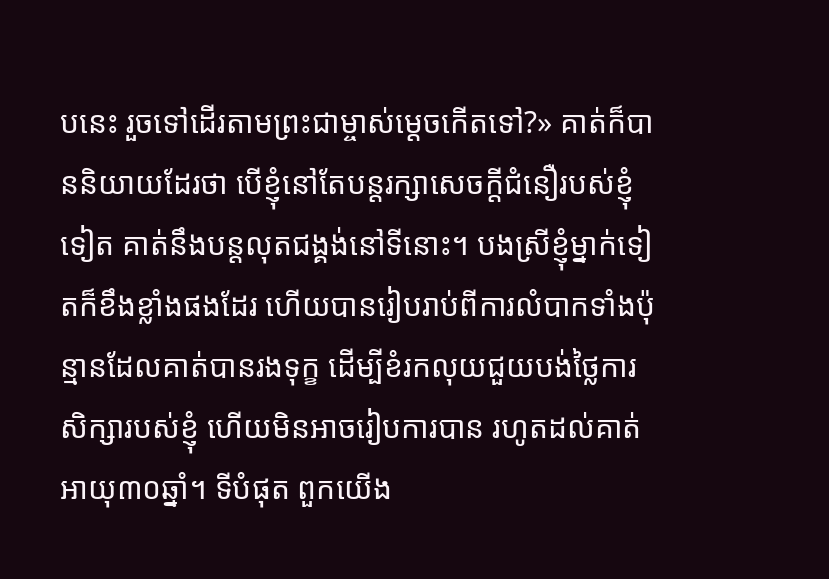បនេះ រួចទៅដើរតាមព្រះជាម្ចាស់ម្ដេចកើតទៅ?» គាត់ក៏បាននិយាយដែរថា បើខ្ញុំនៅតែបន្តរក្សាសេចក្តីជំនឿរបស់ខ្ញុំទៀត គាត់នឹងបន្តលុតជង្គង់នៅទីនោះ។ បងស្រីខ្ញុំម្នាក់ទៀតក៏ខឹងខ្លាំងផងដែរ ហើយបានរៀបរាប់ពីការលំបាកទាំងប៉ុន្មានដែលគាត់បានរងទុក្ខ ដើម្បីខំរកលុយជួយបង់ថ្លៃការសិក្សារបស់ខ្ញុំ ហើយមិនអាចរៀបការបាន រហូតដល់គាត់អាយុ៣០ឆ្នាំ។ ទីបំផុត ពួកយើង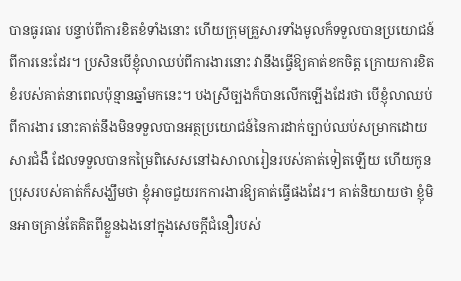បានធូរធារ បន្ទាប់ពីការខិតខំទាំងនោះ ហើយក្រុមគ្រួសារទាំងមូលក៏ទទួលបានប្រយោជន៍ពីការនេះដែរ។ ប្រសិនបើខ្ញុំលាឈប់ពីការងារនោះ វានឹងធ្វើឱ្យគាត់ខកចិត្ត ក្រោយការខិតខំរបស់គាត់នាពេលប៉ុន្មានឆ្នាំមកនេះ។ បងស្រីច្បងក៏បានលើកឡើងដែរថា បើខ្ញុំលាឈប់ពីការងារ នោះគាត់នឹងមិនទទួលបានអត្ថប្រយោជន៍នៃការដាក់ច្បាប់ឈប់សម្រាកដោយសារជំងឺ ដែលទទួលបានកម្រៃពិសេសនៅឯសាលារៀនរបស់គាត់ទៀតឡើយ ហើយកូនប្រុសរបស់គាត់ក៏សង្ឃឹមថា ខ្ញុំអាចជួយរកការងារឱ្យគាត់ធ្វើផងដែរ។ គាត់និយាយថា ខ្ញុំមិនអាចគ្រាន់តែគិតពីខ្លួនឯងនៅក្នុងសេចក្តីជំនឿរបស់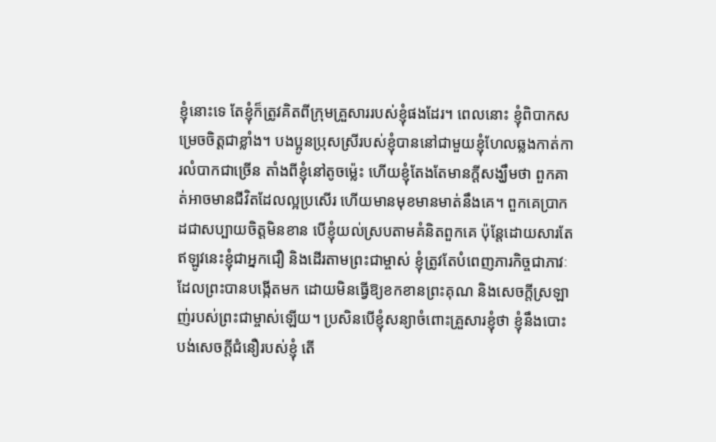ខ្ញុំនោះទេ តែខ្ញុំក៏ត្រូវគិតពីក្រុមគ្រួសាររបស់ខ្ញុំផងដែរ។ ពេលនោះ ខ្ញុំពិបាកសម្រេចចិត្តជាខ្លាំង។ បងប្អូនប្រុសស្រីរបស់ខ្ញុំបាននៅជាមួយខ្ញុំហែលឆ្លងកាត់ការលំបាកជាច្រើន តាំងពីខ្ញុំនៅតូចម្ល៉េះ ហើយខ្ញុំតែងតែមានក្ដីសង្ឃឹមថា ពួកគាត់អាចមានជីវិតដែលល្អប្រសើរ ហើយមានមុខមានមាត់នឹងគេ។ ពួកគេប្រាកដជាសប្បាយចិត្តមិនខាន បើខ្ញុំយល់ស្របតាមគំនិតពួកគេ ប៉ុន្តែដោយសារតែឥឡូវនេះខ្ញុំជាអ្នកជឿ និងដើរតាមព្រះជាម្ចាស់ ខ្ញុំត្រូវតែបំពេញភារកិច្ចជាភាវៈដែលព្រះបានបង្កើតមក ដោយមិនធ្វើឱ្យខកខានព្រះគុណ និងសេចក្តីស្រឡាញ់របស់ព្រះជាម្ចាស់ឡើយ។ ប្រសិនបើខ្ញុំសន្យាចំពោះគ្រួសារខ្ញុំថា ខ្ញុំនឹងបោះបង់សេចក្តីជំនឿរបស់ខ្ញុំ តើ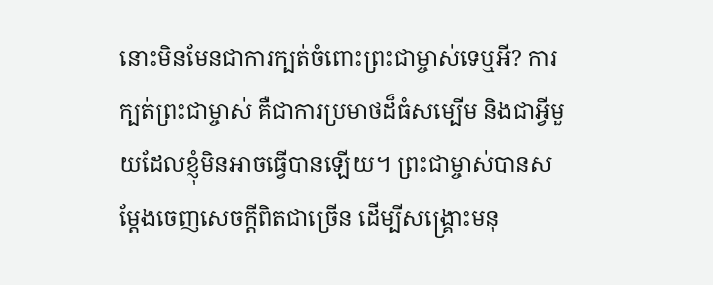នោះមិនមែនជាការក្បត់ចំពោះព្រះជាម្ចាស់ទេឬអី? ការក្បត់ព្រះជាម្ចាស់ គឺជាការប្រមាថដ៏ធំសម្បើម និងជាអ្វីមួយដែលខ្ញុំមិនអាចធ្វើបានឡើយ។ ព្រះជាម្ចាស់បានសម្ដែងចេញសេចក្តីពិតជាច្រើន ដើម្បីសង្រ្គោះមនុ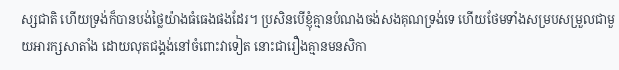ស្សជាតិ ហើយទ្រង់ក៏បានបង់ថ្លៃយ៉ាងធំធេងផងដែរ។ ប្រសិនបើខ្ញុំគ្មានបំណងចង់សងគុណទ្រង់ទេ ហើយថែមទាំងសម្របសម្រួលជាមួយអារក្សសាតាំង ដោយលុតជង្គង់នៅចំពោះវាទៀត នោះជារឿងគ្មានមនសិកា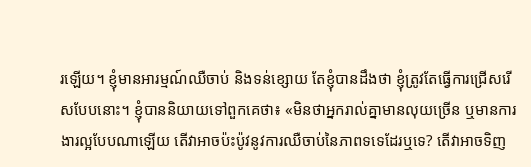រឡើយ។ ខ្ញុំមានអារម្មណ៍ឈឺចាប់ និងទន់ខ្សោយ តែខ្ញុំបានដឹងថា ខ្ញុំត្រូវតែធ្វើការជ្រើសរើសបែបនោះ។ ខ្ញុំបាននិយាយទៅពួកគេថា៖ «មិនថាអ្នករាល់គ្នាមានលុយច្រើន ឬមានការងារល្អបែបណាឡើយ តើវាអាចប៉ះប៉ូវនូវការឈឺចាប់នៃភាពទទេដែរឬទេ? តើវាអាចទិញ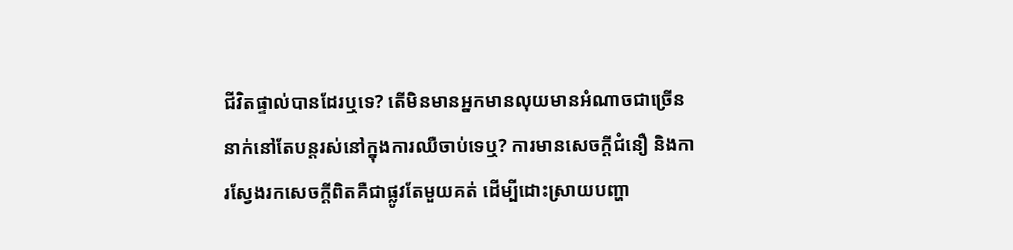ជីវិតផ្ទាល់បានដែរឬទេ? តើមិនមានអ្នកមានលុយមានអំណាចជាច្រើននាក់នៅតែបន្តរស់នៅក្នុងការឈឺចាប់ទេឬ? ការមានសេចក្តីជំនឿ និងការស្វែងរកសេចក្តីពិតគឺជាផ្លូវតែមួយគត់ ដើម្បីដោះស្រាយបញ្ហា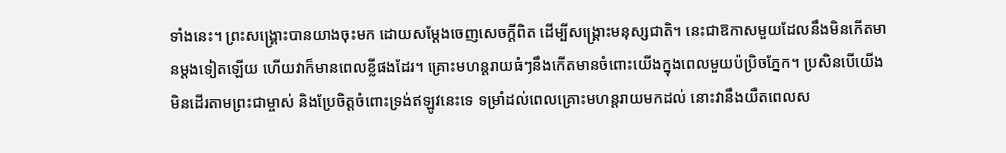ទាំងនេះ។ ព្រះសង្រ្គោះបានយាងចុះមក ដោយសម្ដែងចេញសេចក្តីពិត ដើម្បីសង្រ្គោះមនុស្សជាតិ។ នេះជាឱកាសមួយដែលនឹងមិនកើតមានម្ដងទៀតឡើយ ហើយវាក៏មានពេលខ្លីផងដែរ។ គ្រោះមហន្តរាយធំៗនឹងកើតមានចំពោះយើងក្នុងពេលមួយប៉ប្រិចភ្នែក។ ប្រសិនបើយើងមិនដើរតាមព្រះជាម្ចាស់ និងប្រែចិត្តចំពោះទ្រង់ឥឡូវនេះទេ ទម្រាំដល់ពេលគ្រោះមហន្តរាយមកដល់ នោះវានឹងយឺតពេលស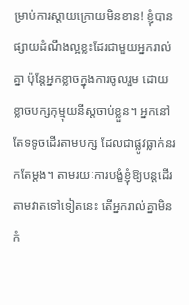ម្រាប់ការស្ដាយក្រោយមិនខាន! ខ្ញុំបានផ្សាយដំណឹងល្អខ្លះដែរជាមួយអ្នករាល់គ្នា ប៉ុន្តែអ្នកខ្លាចក្នុងការចូលរួម ដោយខ្លាចបក្សកុម្មុយនីស្តចាប់ខ្លួន។ អ្នកនៅតែទទូចដើរតាមបក្ស ដែលជាផ្លូវធ្លាក់នរកតែម្ដង។ តាមរយៈការបង្ខំខ្ញុំឱ្យបន្តដើរតាមវាតទៅទៀតនេះ តើអ្នករាល់គ្នាមិនកំ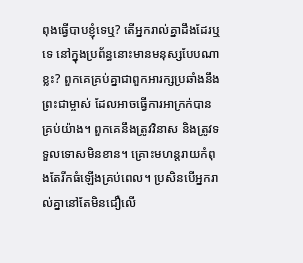ពុងធ្វើបាបខ្ញុំទេឬ? តើអ្នករាល់គ្នាដឹងដែរឬទេ នៅក្នុងប្រព័ន្ធនោះមានមនុស្សបែបណាខ្លះ? ពួកគេគ្រប់គ្នាជាពួកអារក្សប្រឆាំងនឹងព្រះជាម្ចាស់ ដែលអាចធ្វើការអាក្រក់បានគ្រប់យ៉ាង។ ពួកគេនឹងត្រូវវិនាស និងត្រូវទទួលទោសមិនខាន។ គ្រោះមហន្តរាយកំពុងតែរីកធំឡើងគ្រប់ពេល។ ប្រសិនបើអ្នករាល់គ្នានៅតែមិនជឿលើ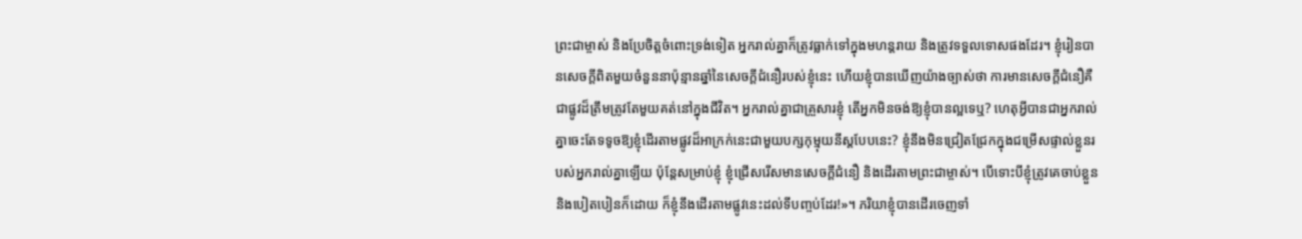ព្រះជាម្ចាស់ និងប្រែចិត្តចំពោះទ្រង់ទៀត អ្នករាល់គ្នាក៏ត្រូវធ្លាក់ទៅក្នុងមហន្តរាយ និងត្រូវទទួលទោសផងដែរ។ ខ្ញុំរៀនបានសេចក្តីពិតមួយចំនួននាប៉ុន្មានឆ្នាំនៃសេចក្តីជំនឿរបស់ខ្ញុំនេះ ហើយខ្ញុំបានឃើញយ៉ាងច្បាស់ថា ការមានសេចក្តីជំនឿគឺជាផ្លូវដ៏ត្រឹមត្រូវតែមួយគត់នៅក្នុងជីវិត។ អ្នករាល់គ្នាជាគ្រួសារខ្ញុំ តើអ្នកមិនចង់ឱ្យខ្ញុំបានល្អទេឬ? ហេតុអ្វីបានជាអ្នករាល់គ្នាចេះតែទទូចឱ្យខ្ញុំដើរតាមផ្លូវដ៏អាក្រក់នេះជាមួយបក្សកុម្មុយនីស្តបែបនេះ? ខ្ញុំនឹងមិនជ្រៀតជ្រែកក្នុងជម្រើសផ្ទាល់ខ្លួនរបស់អ្នករាល់គ្នាឡើយ ប៉ុន្តែសម្រាប់ខ្ញុំ ខ្ញុំជ្រើសរើសមានសេចក្តីជំនឿ និងដើរតាមព្រះជាម្ចាស់។ បើទោះបីខ្ញុំត្រូវគេចាប់ខ្លួន និងបៀតបៀនក៏ដោយ ក៏ខ្ញុំនឹងដើរតាមផ្លូវនេះដល់ទីបញ្ចប់ដែរ!»។ ភរិយាខ្ញុំបានដើរចេញទាំ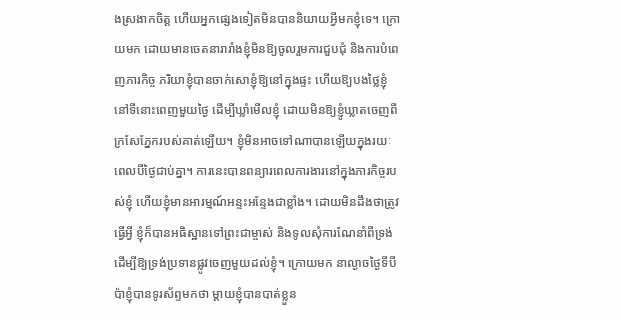ងស្រងាកចិត្ត ហើយអ្នកផ្សេងទៀតមិនបាននិយាយអ្វីមកខ្ញុំទេ។ ក្រោយមក ដោយមានចេតនារារាំងខ្ញុំមិនឱ្យចូលរួមការជួបជុំ និងការបំពេញភារកិច្ច ភរិយាខ្ញុំបានចាក់សោខ្ញុំឱ្យនៅក្នុងផ្ទះ ហើយឱ្យបងថ្លៃខ្ញុំនៅទីនោះពេញមួយថ្ងៃ ដើម្បីឃ្លាំមើលខ្ញុំ ដោយមិនឱ្យខ្ញូំឃ្លាតចេញពីក្រសែភ្នែករបស់គាត់ឡើយ។ ខ្ញុំមិនអាចទៅណាបានឡើយក្នុងរយៈពេលបីថ្ងៃជាប់គ្នា។ ការនេះបានពន្យារពេលការងារនៅក្នុងភារកិច្ចរបស់ខ្ញុំ ហើយខ្ញុំមានអារម្មណ៍អន្ទះអន្ទែងជាខ្លាំង។ ដោយមិនដឹងថាត្រូវធ្វើអ្វី ខ្ញុំក៏បានអធិស្ឋានទៅព្រះជាម្ចាស់ និងទូលសុំការណែនាំពីទ្រង់ ដើម្បីឱ្យទ្រង់ប្រទានផ្លូវចេញមួយដល់ខ្ញុំ។ ក្រោយមក នាល្ងាចថ្ងៃទីបី ប៉ាខ្ញុំបានទូរស័ព្ទមកថា ម្ដាយខ្ញុំបានបាត់ខ្លួន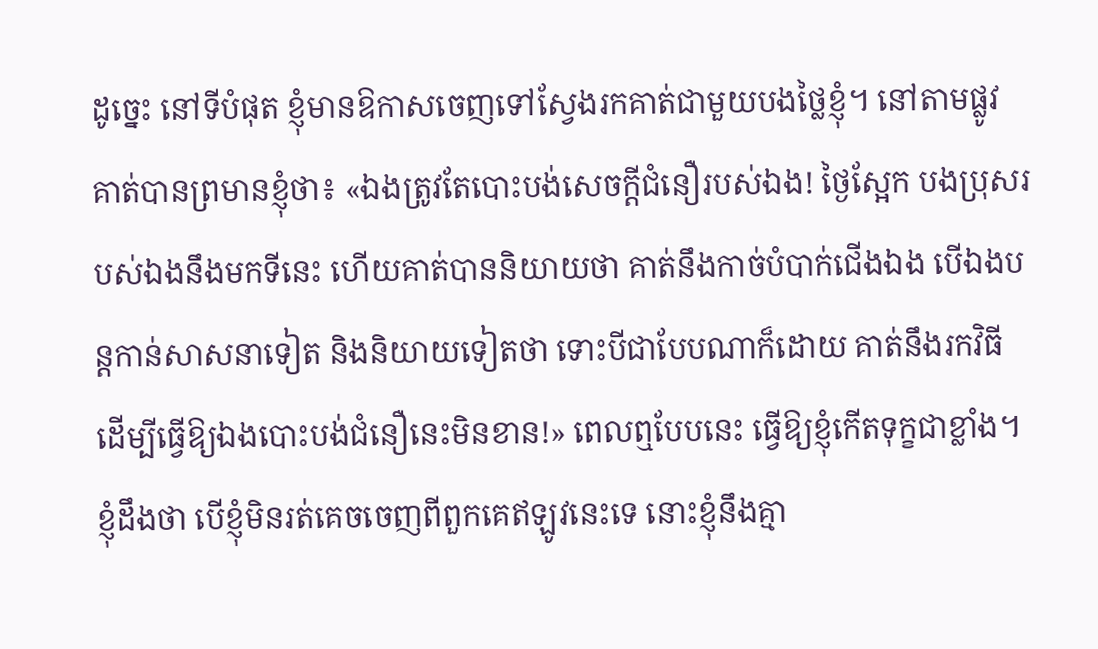ដូច្នេះ នៅទីបំផុត ខ្ញុំមានឱកាសចេញទៅស្វែងរកគាត់ជាមួយបងថ្លៃខ្ញុំ។ នៅតាមផ្លូវ គាត់បានព្រមានខ្ញុំថា៖ «ឯងត្រូវតែបោះបង់សេចក្តីជំនឿរបស់ឯង! ថ្ងៃស្អែក បងប្រុសរបស់ឯងនឹងមកទីនេះ ហើយគាត់បាននិយាយថា គាត់នឹងកាច់បំបាក់ជើងឯង បើឯងបន្តកាន់សាសនាទៀត និងនិយាយទៀតថា ទោះបីជាបែបណាក៏ដោយ គាត់នឹងរកវិធី ដើម្បីធ្វើឱ្យឯងបោះបង់ជំនឿនេះមិនខាន!» ពេលឮបែបនេះ ធ្វើឱ្យខ្ញុំកើតទុក្ខជាខ្លាំង។ ខ្ញុំដឹងថា បើខ្ញុំមិនរត់គេចចេញពីពួកគេឥឡូវនេះទេ នោះខ្ញុំនឹងគ្មា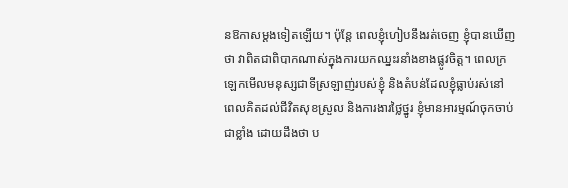នឱកាសម្ដងទៀតឡើយ។ ប៉ុន្តែ ពេលខ្ញុំហៀបនឹងរត់ចេញ ខ្ញុំបានឃើញថា វាពិតជាពិបាកណាស់ក្នុងការយកឈ្នះរនាំងខាងផ្លូវចិត្ត។ ពេលក្រឡេកមើលមនុស្សជាទីស្រឡាញ់របស់ខ្ញុំ និងតំបន់ដែលខ្ញុំធ្លាប់រស់នៅ ពេលគិតដល់ជីវិតសុខស្រួល និងការងារថ្លៃថ្នូរ ខ្ញុំមានអារម្មណ៍ចុកចាប់ជាខ្លាំង ដោយដឹងថា ប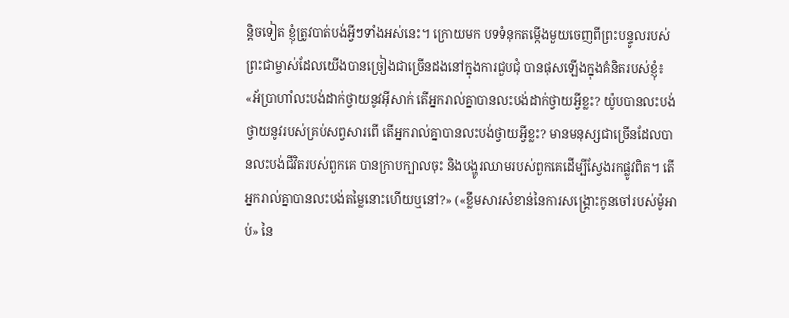ន្ដិចទៀត ខ្ញុំត្រូវបាត់បង់អ្វីៗទាំងអស់នេះ។ ក្រោយមក បទទំនុកតម្កើងមួយចេញពីព្រះបន្ទូលរបស់ព្រះជាម្ចាស់ដែលយើងបានច្រៀងជាច្រើនដងនៅក្នុងការជួបជុំ បានផុសឡើងក្នុងគំនិតរបស់ខ្ញុំ៖ «អ័ប្រាហាំលះបង់ដាក់ថ្វាយនូវអ៊ីសាក់ តើអ្នករាល់គ្នាបានលះបង់ដាក់ថ្វាយអ្វីខ្លះ? យ៉ូបបានលះបង់ថ្វាយនូវរបស់គ្រប់សព្វសារពើ តើអ្នករាល់គ្នាបានលះបង់ថ្វាយអ្វីខ្លះ? មានមនុស្សជាច្រើនដែលបានលះបង់ជីវិតរបស់ពួកគេ បានក្រាបក្បាលចុះ និងបង្ហូរឈាមរបស់ពួកគេដើម្បីស្វែងរកផ្លូវពិត។ តើអ្នករាល់គ្នាបានលះបង់តម្លៃនោះហើយឬនៅ?» («ខ្លឹមសារសំខាន់នៃការសង្គ្រោះកូនចៅរបស់ម៉ូអាប់» នៃ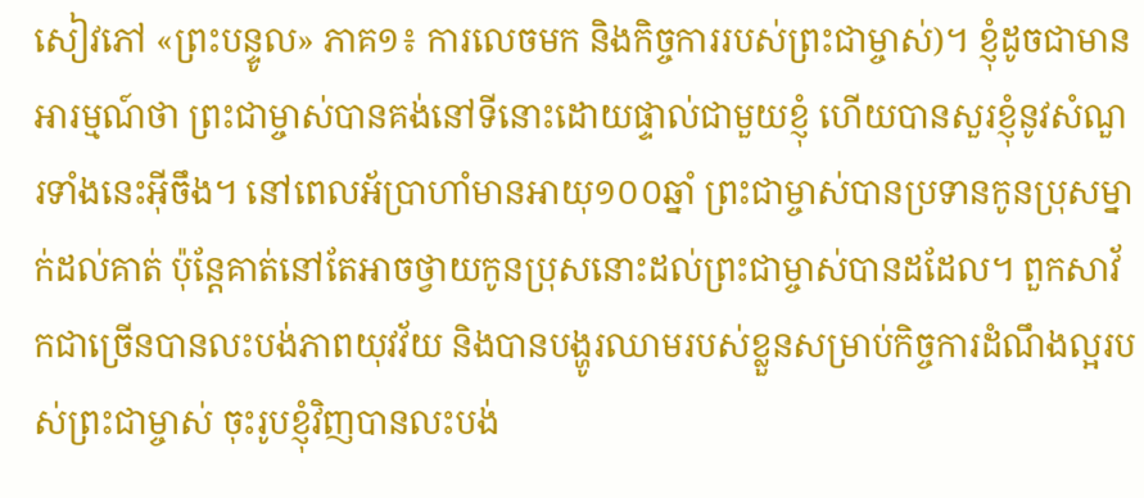សៀវភៅ «ព្រះបន្ទូល» ភាគ១៖ ការលេចមក និងកិច្ចការរបស់ព្រះជាម្ចាស់)។ ខ្ញុំដូចជាមានអារម្មណ៍ថា ព្រះជាម្ចាស់បានគង់នៅទីនោះដោយផ្ទាល់ជាមួយខ្ញុំ ហើយបានសួរខ្ញុំនូវសំណួរទាំងនេះអ៊ីចឹង។ នៅពេលអ័ប្រាហាំមានអាយុ១០០ឆ្នាំ ព្រះជាម្ចាស់បានប្រទានកូនប្រុសម្នាក់ដល់គាត់ ប៉ុន្តែគាត់នៅតែអាចថ្វាយកូនប្រុសនោះដល់ព្រះជាម្ចាស់បានដដែល។ ពួកសាវ័កជាច្រើនបានលះបង់ភាពយុវវ័យ និងបានបង្ហូរឈាមរបស់ខ្លួនសម្រាប់កិច្ចការដំណឹងល្អរបស់ព្រះជាម្ចាស់ ចុះរូបខ្ញុំវិញបានលះបង់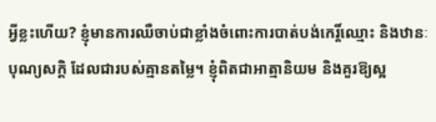អ្វីខ្លះហើយ? ខ្ញុំមានការឈឺចាប់ជាខ្លាំងចំពោះការបាត់បង់កេរ្តិ៍ឈ្មោះ និងឋានៈបុណ្យសក្ដិ ដែលជារបស់គ្មានតម្លៃ។ ខ្ញុំពិតជាអាត្មានិយម និងគួរឱ្យស្អ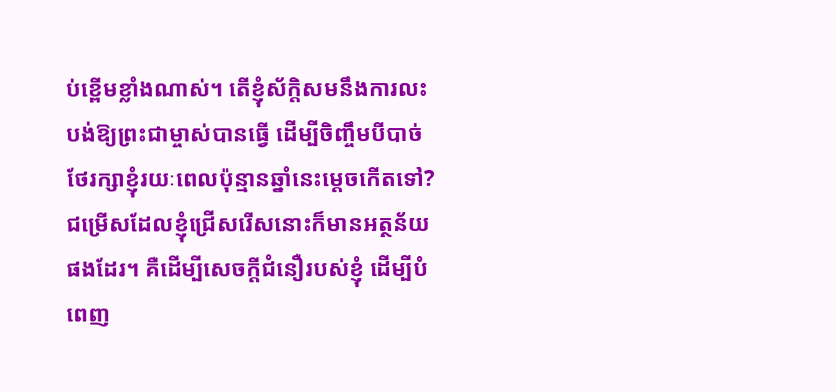ប់ខ្ពើមខ្លាំងណាស់។ តើខ្ញុំស័ក្ដិសមនឹងការលះបង់ឱ្យព្រះជាម្ចាស់បានធ្វើ ដើម្បីចិញ្ចឹមបីបាច់ថែរក្សាខ្ញុំរយៈពេលប៉ុន្មានឆ្នាំនេះម្ដេចកើតទៅ? ជម្រើសដែលខ្ញុំជ្រើសរើសនោះក៏មានអត្ថន័យផងដែរ។ គឺដើម្បីសេចក្តីជំនឿរបស់ខ្ញុំ ដើម្បីបំពេញ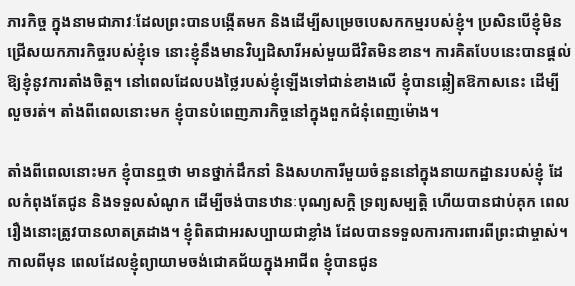ភារកិច្ច ក្នុងនាមជាភាវៈដែលព្រះបានបង្កើតមក និងដើម្បីសម្រេចបេសកកម្មរបស់ខ្ញុំ។ ប្រសិនបើខ្ញុំមិនជ្រើសយកភារកិច្ចរបស់ខ្ញុំទេ នោះខ្ញុំនឹងមានវិប្បដិសារីអស់មួយជីវិតមិនខាន។ ការគិតបែបនេះបានផ្ដល់ឱ្យខ្ញុំនូវការតាំងចិត្ត។ នៅពេលដែលបងថ្លៃរបស់ខ្ញុំឡើងទៅជាន់ខាងលើ ខ្ញុំបានឆ្លៀតឱកាសនេះ ដើម្បីលួចរត់។ តាំងពីពេលនោះមក ខ្ញុំបានបំពេញភារកិច្ចនៅក្នុងពួកជំនុំពេញម៉ោង។

តាំងពីពេលនោះមក ខ្ញុំបានឮថា មានថ្នាក់ដឹកនាំ និងសហការីមួយចំនួននៅក្នុងនាយកដ្ឋានរបស់ខ្ញុំ ដែលកំពុងតែជូន និងទទួលសំណូក ដើម្បីចង់បានឋានៈបុណ្យសក្ដិ ទ្រព្យសម្បត្តិ ហើយបានជាប់គុក ពេលរឿងនោះត្រូវបានលាតត្រដាង។ ខ្ញុំពិតជាអរសប្បាយជាខ្លាំង ដែលបានទទួលការការពារពីព្រះជាម្ចាស់។ កាលពីមុន ពេលដែលខ្ញុំព្យាយាមចង់ជោគជ័យក្នុងអាជីព ខ្ញុំបានជូន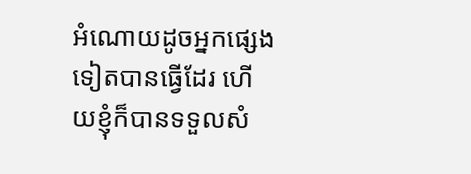អំណោយដូចអ្នកផ្សេងទៀតបានធ្វើដែរ ហើយខ្ញុំក៏បានទទួលសំ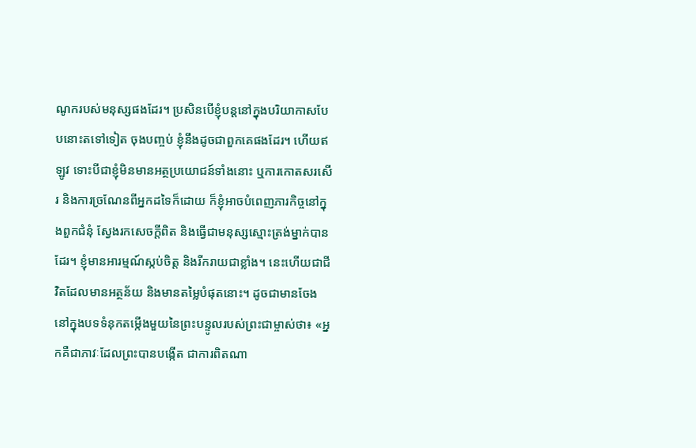ណូករបស់មនុស្សផងដែរ។ ប្រសិនបើខ្ញុំបន្តនៅក្នុងបរិយាកាសបែបនោះតទៅទៀត ចុងបញ្ចប់ ខ្ញុំនឹងដូចជាពួកគេផងដែរ។ ហើយឥឡូវ ទោះបីជាខ្ញុំមិនមានអត្ថប្រយោជន៍ទាំងនោះ ឬការកោតសរសើរ និងការច្រណែនពីអ្នកដទៃក៏ដោយ ក៏ខ្ញុំអាចបំពេញភារកិច្ចនៅក្នុងពួកជំនុំ ស្វែងរកសេចក្តីពិត និងធ្វើជាមនុស្សស្មោះត្រង់ម្នាក់បានដែរ។ ខ្ញុំមានអារម្មណ៍ស្កប់ចិត្ត និងរីករាយជាខ្លាំង។ នេះហើយជាជីវិតដែលមានអត្ថន័យ និងមានតម្លៃបំផុតនោះ។ ដូចជាមានចែងនៅក្នុងបទទំនុកតម្កើងមួយនៃព្រះបន្ទូលរបស់ព្រះជាម្ចាស់ថា៖ «អ្នកគឺជាភាវៈដែលព្រះបានបង្កើត ជាការពិតណា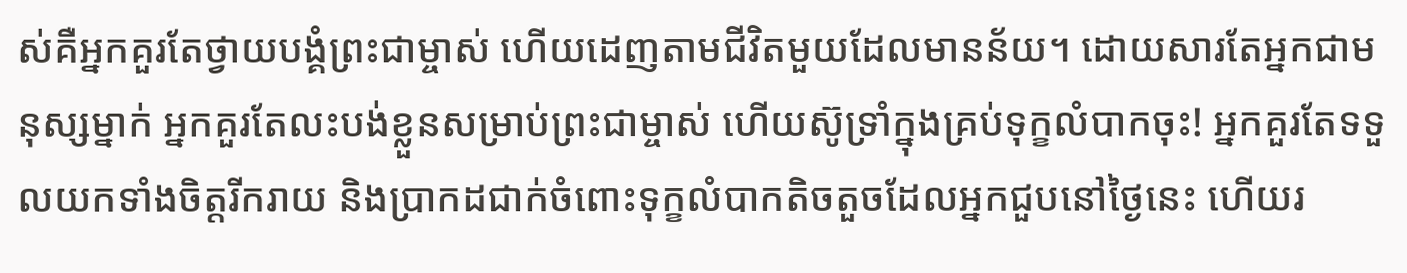ស់គឺអ្នកគួរតែថ្វាយបង្គំព្រះជាម្ចាស់ ហើយដេញតាមជីវិតមួយដែលមានន័យ។ ដោយសារតែអ្នកជាមនុស្សម្នាក់ អ្នកគួរតែលះបង់ខ្លួនសម្រាប់ព្រះជាម្ចាស់ ហើយស៊ូទ្រាំក្នុងគ្រប់ទុក្ខលំបាកចុះ! អ្នកគួរតែទទួលយកទាំងចិត្តរីករាយ និងប្រាកដជាក់ចំពោះទុក្ខលំបាកតិចតួចដែលអ្នកជួបនៅថ្ងៃនេះ ហើយរ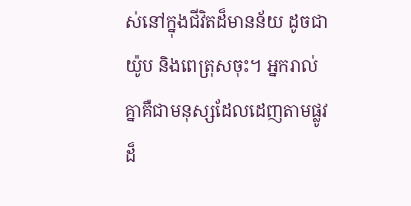ស់នៅក្នុងជីវិតដ៏មានន័យ ដូចជាយ៉ូប និងពេត្រុសចុះ។ អ្នករាល់គ្នាគឺជាមនុស្សដែលដេញតាមផ្លូវដ៏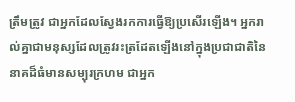ត្រឹមត្រូវ ជាអ្នកដែលស្វែងរកការធ្វើឱ្យប្រសើរឡើង។ អ្នករាល់គ្នាជាមនុស្សដែលត្រូវរះត្រដែតឡើងនៅក្នុងប្រជាជាតិនៃនាគដ៏ធំមានសម្បុរក្រហម ជាអ្នក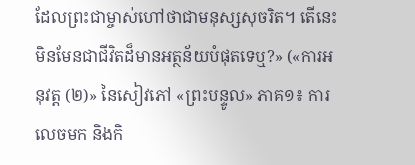ដែលព្រះជាម្ចាស់ហៅថាជាមនុស្សសុចរិត។ តើនេះមិនមែនជាជីវិតដ៏មានអត្ថន័យបំផុតទេឬ?» («ការអនុវត្ត (២)» នៃសៀវភៅ «ព្រះបន្ទូល» ភាគ១៖ ការលេចមក និងកិ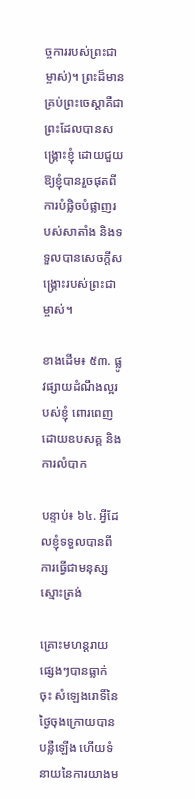ច្ចការរបស់ព្រះជាម្ចាស់)។ ព្រះដ៏មានគ្រប់ព្រះចេស្ដាគឺជាព្រះដែលបានសង្រ្គោះខ្ញុំ ដោយជួយឱ្យខ្ញុំបានរួចផុតពីការបំផ្លិចបំផ្លាញរបស់សាតាំង និងទទួលបានសេចក្តីសង្រ្គោះរបស់ព្រះជាម្ចាស់។

ខាងដើម៖ ៥៣. ផ្លូវផ្សាយដំណឹងល្អរបស់ខ្ញុំ ពោរពេញដោយឧបសគ្គ និងការលំបាក

បន្ទាប់៖ ៦៤. អ្វីដែលខ្ញុំទទួលបានពីការធ្វើជាមនុស្សស្មោះត្រង់

គ្រោះមហន្តរាយផ្សេងៗបានធ្លាក់ចុះ សំឡេងរោទិ៍នៃថ្ងៃចុងក្រោយបានបន្លឺឡើង ហើយទំនាយនៃការយាងម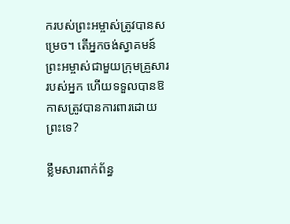ករបស់ព្រះអម្ចាស់ត្រូវបានសម្រេច។ តើអ្នកចង់ស្វាគមន៍ព្រះអម្ចាស់ជាមួយក្រុមគ្រួសាររបស់អ្នក ហើយទទួលបានឱកាសត្រូវបានការពារដោយព្រះទេ?

ខ្លឹមសារពាក់ព័ន្ធ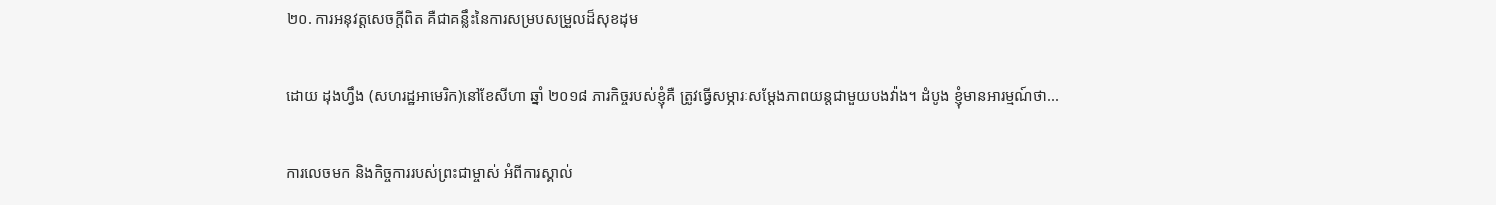២០. ការអនុវត្តសេចក្ដីពិត គឺជាគន្លឹះនៃការសម្របសម្រួលដ៏សុខដុម

ដោយ ដុងហ្វឹង (សហរដ្ឋអាមេរិក)នៅខែសីហា ឆ្នាំ ២០១៨ ភារកិច្ចរបស់ខ្ញុំគឺ ត្រូវធ្វើសម្ភារៈសម្ដែងភាពយន្តជាមួយបងវ៉ាង។ ដំបូង ខ្ញុំមានអារម្មណ៍ថា...

ការលេចមក និងកិច្ចការរបស់ព្រះជាម្ចាស់ អំពីការស្គាល់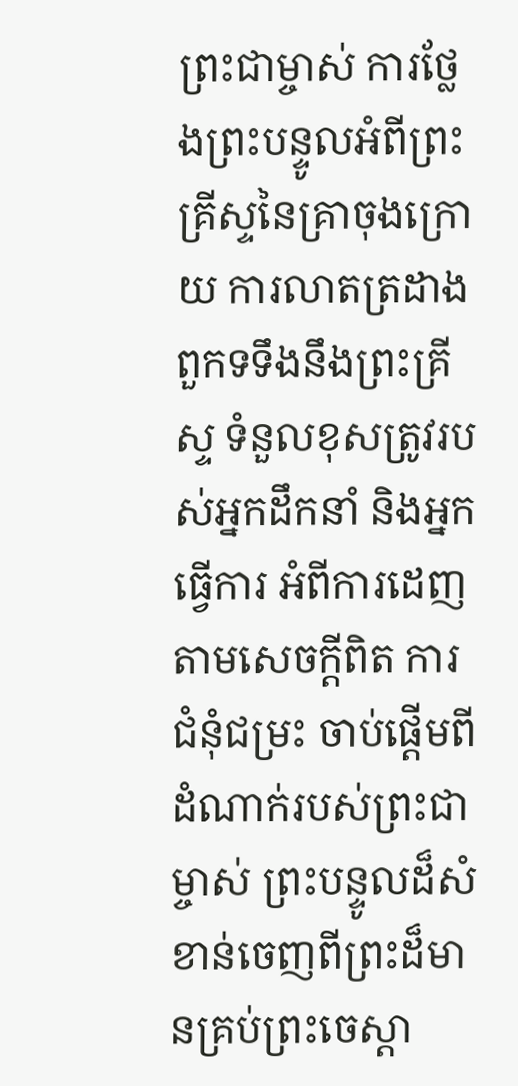ព្រះជាម្ចាស់ ការថ្លែងព្រះបន្ទូលអំពីព្រះគ្រីស្ទនៃគ្រាចុងក្រោយ ការលាតត្រដាងពួកទទឹងនឹងព្រះគ្រីស្ទ ទំនួលខុសត្រូវរបស់អ្នកដឹកនាំ និងអ្នកធ្វើការ អំពីការដេញតាមសេចក្តីពិត ការជំនុំជម្រះ ចាប់ផ្ដើមពីដំណាក់របស់ព្រះជាម្ចាស់ ព្រះបន្ទូលដ៏សំខាន់ចេញពីព្រះដ៏មានគ្រប់ព្រះចេស្ដា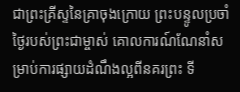ជាព្រះគ្រីស្ទនៃគ្រាចុងក្រោយ ព្រះបន្ទូលប្រចាំថ្ងៃរបស់ព្រះជាម្ចាស់ គោលការណ៍ណែនាំសម្រាប់ការផ្សាយដំណឹងល្អពីនគរព្រះ ទី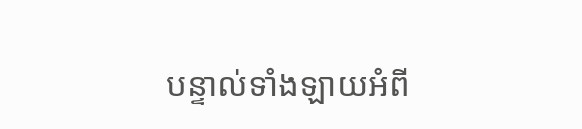បន្ទាល់ទាំងឡាយអំពី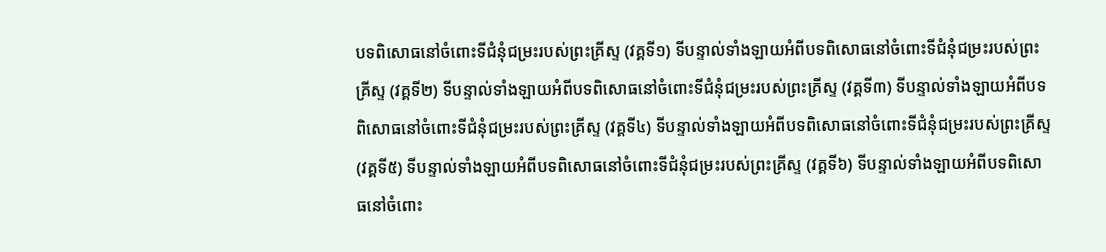បទពិសោធនៅចំពោះទីជំនុំជម្រះរបស់ព្រះគ្រីស្ទ (វគ្គទី១) ទីបន្ទាល់ទាំងឡាយអំពីបទពិសោធនៅចំពោះទីជំនុំជម្រះរបស់ព្រះគ្រីស្ទ (វគ្គទី២) ទីបន្ទាល់ទាំងឡាយអំពីបទពិសោធនៅចំពោះទីជំនុំជម្រះរបស់ព្រះគ្រីស្ទ (វគ្គទី៣) ទីបន្ទាល់ទាំងឡាយអំពីបទពិសោធនៅចំពោះទីជំនុំជម្រះរបស់ព្រះគ្រីស្ទ (វគ្គទី៤) ទីបន្ទាល់ទាំងឡាយអំពីបទពិសោធនៅចំពោះទីជំនុំជម្រះរបស់ព្រះគ្រីស្ទ (វគ្គទី៥) ទីបន្ទាល់ទាំងឡាយអំពីបទពិសោធនៅចំពោះទីជំនុំជម្រះរបស់ព្រះគ្រីស្ទ (វគ្គទី៦) ទីបន្ទាល់ទាំងឡាយអំពីបទពិសោធនៅចំពោះ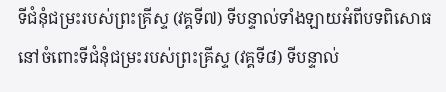ទីជំនុំជម្រះរបស់ព្រះគ្រីស្ទ (វគ្គទី៧) ទីបន្ទាល់ទាំងឡាយអំពីបទពិសោធនៅចំពោះទីជំនុំជម្រះរបស់ព្រះគ្រីស្ទ (វគ្គទី៨) ទីបន្ទាល់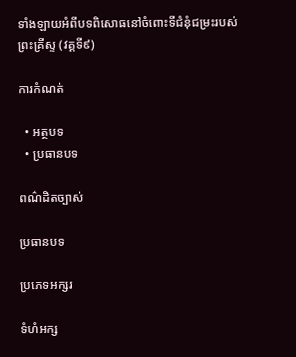ទាំងឡាយអំពីបទពិសោធនៅចំពោះទីជំនុំជម្រះរបស់ព្រះគ្រីស្ទ (វគ្គទី៩)

ការកំណត់

  • អត្ថបទ
  • ប្រធានបទ

ពណ៌ដិតច្បាស់

ប្រធានបទ

ប្រភេទអក្សរ

ទំហំអក្ស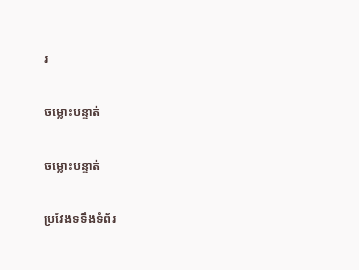រ

ចម្លោះបន្ទាត់

ចម្លោះបន្ទាត់

ប្រវែងទទឹងទំព័រ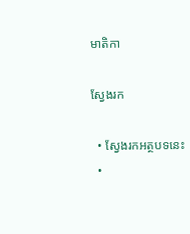មាតិកា

ស្វែងរក

  • ស្វែងរកអត្ថបទនេះ
  •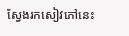ស្វែងរកសៀវភៅនេះ